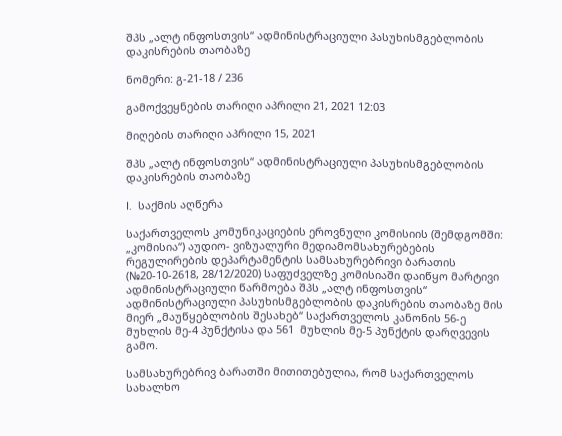შპს „ალტ ინფოსთვის“ ადმინისტრაციული პასუხისმგებლობის დაკისრების თაობაზე

ნომერი: გ-21-18 / 236

გამოქვეყნების თარიღი აპრილი 21, 2021 12:03

მიღების თარიღი აპრილი 15, 2021

შპს „ალტ ინფოსთვის“ ადმინისტრაციული პასუხისმგებლობის დაკისრების თაობაზე

I.  საქმის აღწერა

საქართველოს კომუნიკაციების ეროვნული კომისიის (შემდგომში: „კომისია“) აუდიო- ვიზუალური მედიამომსახურებების რეგულირების დეპარტამენტის სამსახურებრივი ბარათის (№20-10-2618, 28/12/2020) საფუძველზე კომისიაში დაიწყო მარტივი ადმინისტრაციული წარმოება შპს „ალტ ინფოსთვის“ ადმინისტრაციული პასუხისმგებლობის დაკისრების თაობაზე მის მიერ „მაუწყებლობის შესახებ“ საქართველოს კანონის 56-ე მუხლის მე-4 პუნქტისა და 561  მუხლის მე-5 პუნქტის დარღვევის გამო.

სამსახურებრივ ბარათში მითითებულია, რომ საქართველოს სახალხო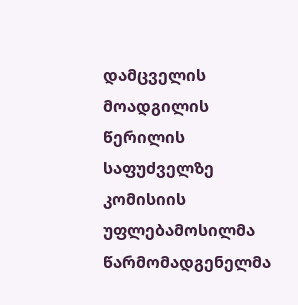დამცველის მოადგილის წერილის საფუძველზე კომისიის უფლებამოსილმა წარმომადგენელმა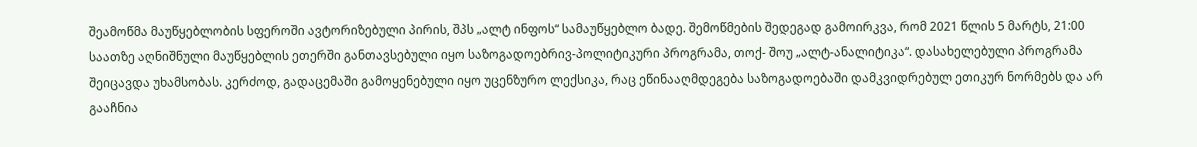შეამოწმა მაუწყებლობის სფეროში ავტორიზებული პირის, შპს „ალტ ინფოს“ სამაუწყებლო ბადე. შემოწმების შედეგად გამოირკვა, რომ 2021 წლის 5 მარტს, 21:00 საათზე აღნიშნული მაუწყებლის ეთერში განთავსებული იყო საზოგადოებრივ-პოლიტიკური პროგრამა, თოქ- შოუ „ალტ-ანალიტიკა“. დასახელებული პროგრამა შეიცავდა უხამსობას. კერძოდ, გადაცემაში გამოყენებული იყო უცენზურო ლექსიკა, რაც ეწინააღმდეგება საზოგადოებაში დამკვიდრებულ ეთიკურ ნორმებს და არ გააჩნია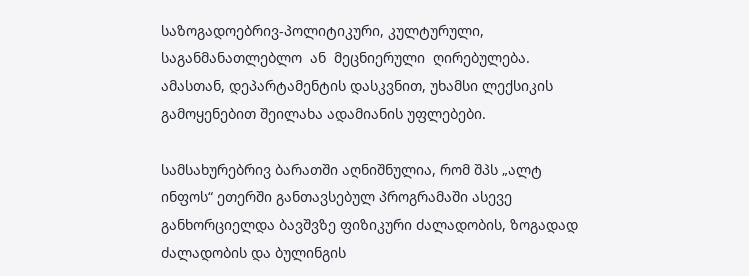საზოგადოებრივ-პოლიტიკური, კულტურული,  საგანმანათლებლო  ან  მეცნიერული  ღირებულება.  ამასთან, დეპარტამენტის დასკვნით, უხამსი ლექსიკის გამოყენებით შეილახა ადამიანის უფლებები.

სამსახურებრივ ბარათში აღნიშნულია, რომ შპს „ალტ ინფოს“ ეთერში განთავსებულ პროგრამაში ასევე განხორციელდა ბავშვზე ფიზიკური ძალადობის, ზოგადად ძალადობის და ბულინგის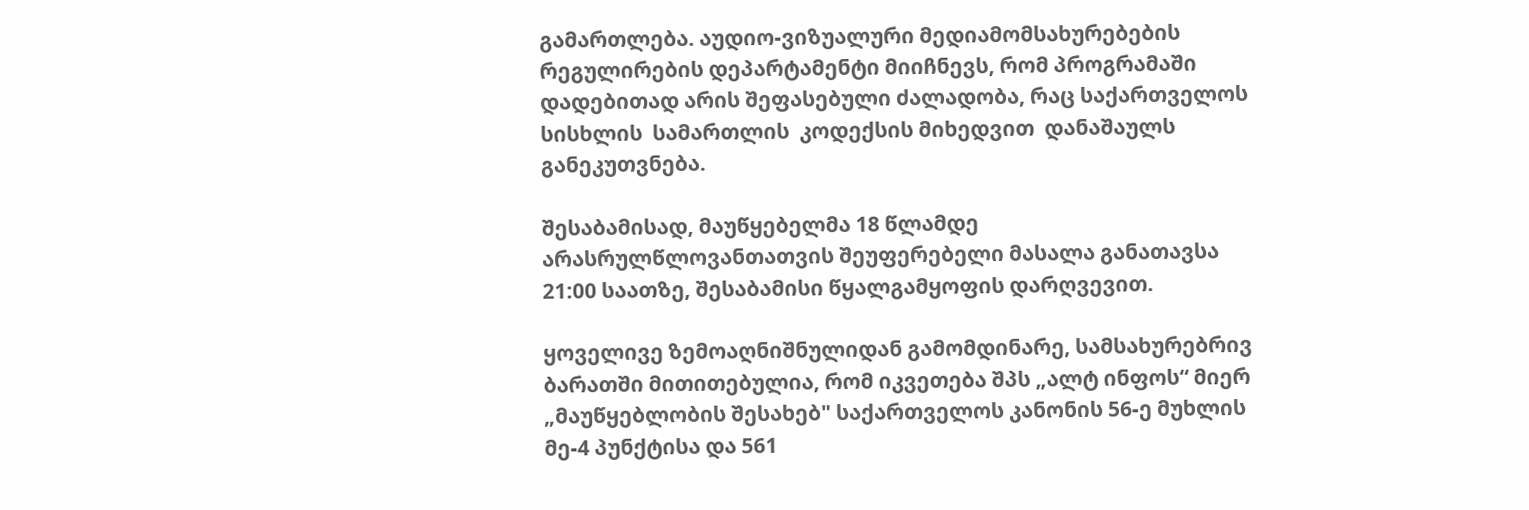გამართლება. აუდიო-ვიზუალური მედიამომსახურებების რეგულირების დეპარტამენტი მიიჩნევს, რომ პროგრამაში დადებითად არის შეფასებული ძალადობა, რაც საქართველოს  სისხლის  სამართლის  კოდექსის მიხედვით  დანაშაულს  განეკუთვნება.

შესაბამისად, მაუწყებელმა 18 წლამდე არასრულწლოვანთათვის შეუფერებელი მასალა განათავსა 21:00 საათზე, შესაბამისი წყალგამყოფის დარღვევით.

ყოველივე ზემოაღნიშნულიდან გამომდინარე, სამსახურებრივ ბარათში მითითებულია, რომ იკვეთება შპს „ალტ ინფოს“ მიერ „მაუწყებლობის შესახებ" საქართველოს კანონის 56-ე მუხლის მე-4 პუნქტისა და 561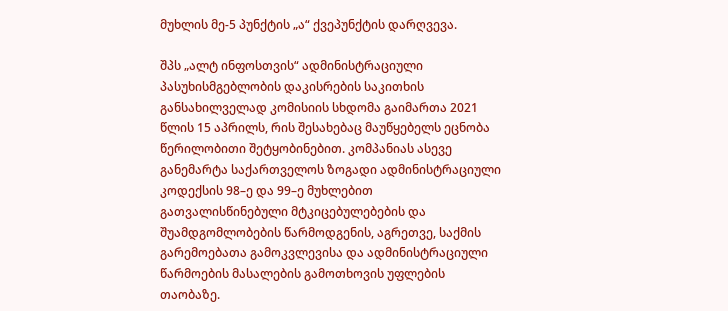მუხლის მე-5 პუნქტის „ა“ ქვეპუნქტის დარღვევა.

შპს „ალტ ინფოსთვის“ ადმინისტრაციული პასუხისმგებლობის დაკისრების საკითხის განსახილველად კომისიის სხდომა გაიმართა 2021 წლის 15 აპრილს, რის შესახებაც მაუწყებელს ეცნობა წერილობითი შეტყობინებით. კომპანიას ასევე განემარტა საქართველოს ზოგადი ადმინისტრაციული კოდექსის 98–ე და 99–ე მუხლებით გათვალისწინებული მტკიცებულებების და შუამდგომლობების წარმოდგენის, აგრეთვე, საქმის გარემოებათა გამოკვლევისა და ადმინისტრაციული წარმოების მასალების გამოთხოვის უფლების თაობაზე.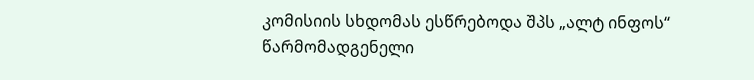კომისიის სხდომას ესწრებოდა შპს „ალტ ინფოს“ წარმომადგენელი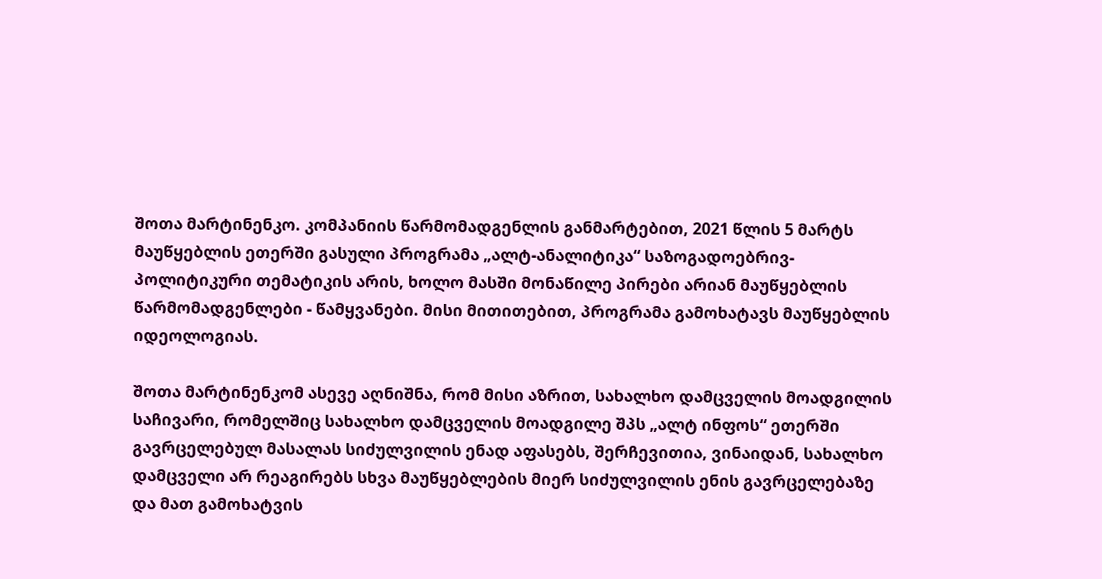შოთა მარტინენკო. კომპანიის წარმომადგენლის განმარტებით, 2021 წლის 5 მარტს მაუწყებლის ეთერში გასული პროგრამა „ალტ-ანალიტიკა“ საზოგადოებრივ-პოლიტიკური თემატიკის არის, ხოლო მასში მონაწილე პირები არიან მაუწყებლის წარმომადგენლები - წამყვანები. მისი მითითებით, პროგრამა გამოხატავს მაუწყებლის იდეოლოგიას.

შოთა მარტინენკომ ასევე აღნიშნა, რომ მისი აზრით, სახალხო დამცველის მოადგილის საჩივარი, რომელშიც სახალხო დამცველის მოადგილე შპს „ალტ ინფოს“ ეთერში გავრცელებულ მასალას სიძულვილის ენად აფასებს, შერჩევითია, ვინაიდან, სახალხო დამცველი არ რეაგირებს სხვა მაუწყებლების მიერ სიძულვილის ენის გავრცელებაზე და მათ გამოხატვის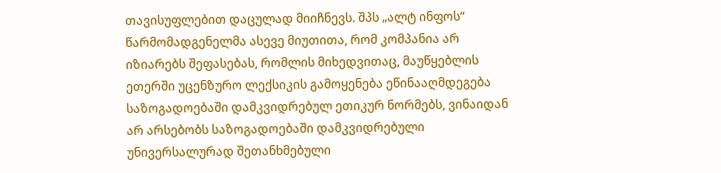თავისუფლებით დაცულად მიიჩნევს. შპს „ალტ ინფოს“ წარმომადგენელმა ასევე მიუთითა, რომ კომპანია არ იზიარებს შეფასებას, რომლის მიხედვითაც, მაუწყებლის ეთერში უცენზურო ლექსიკის გამოყენება ეწინააღმდეგება საზოგადოებაში დამკვიდრებულ ეთიკურ ნორმებს, ვინაიდან არ არსებობს საზოგადოებაში დამკვიდრებული უნივერსალურად შეთანხმებული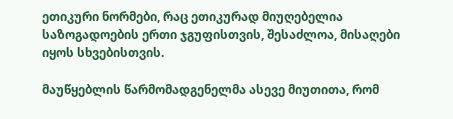ეთიკური ნორმები, რაც ეთიკურად მიუღებელია საზოგადოების ერთი ჯგუფისთვის, შესაძლოა, მისაღები იყოს სხვებისთვის.

მაუწყებლის წარმომადგენელმა ასევე მიუთითა, რომ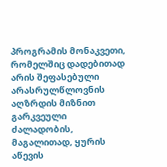პროგრამის მონაკვეთი, რომელშიც დადებითად არის შეფასებული არასრულწლოვნის აღზრდის მიზნით გარკვეული ძალადობის, მაგალითად, ყურის აწევის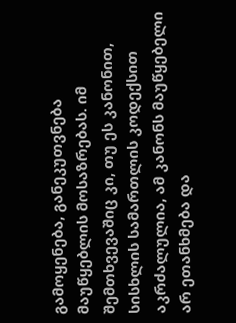გამოყენება, განეკუთვნება მაუწყებლის მოსაზრებას. იმ შემთხვევაშიც კი, თუ ეს კანონით, სისხლის სამართლის კოდექსით აკრძალულია, ამ კანონს მაუწყებელი არ ეთანხმება და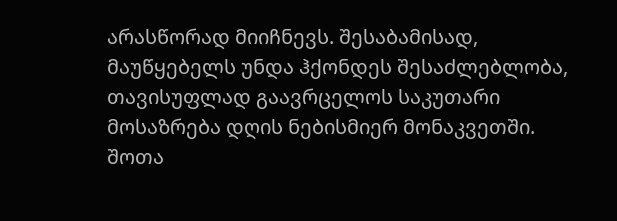არასწორად მიიჩნევს. შესაბამისად, მაუწყებელს უნდა ჰქონდეს შესაძლებლობა, თავისუფლად გაავრცელოს საკუთარი მოსაზრება დღის ნებისმიერ მონაკვეთში. შოთა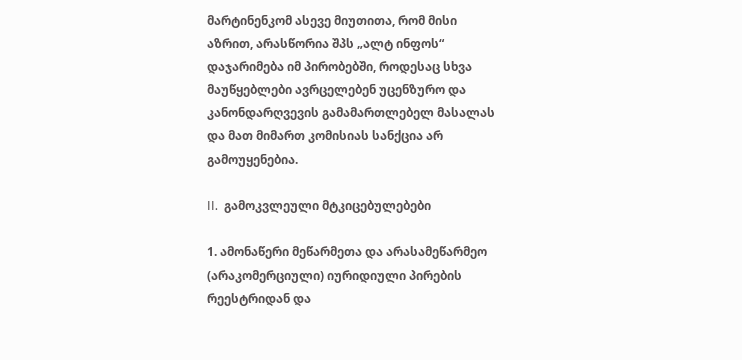მარტინენკომ ასევე მიუთითა, რომ მისი აზრით, არასწორია შპს „ალტ ინფოს“ დაჯარიმება იმ პირობებში, როდესაც სხვა მაუწყებლები ავრცელებენ უცენზურო და კანონდარღვევის გამამართლებელ მასალას და მათ მიმართ კომისიას სანქცია არ გამოუყენებია.

II.  გამოკვლეული მტკიცებულებები

1. ამონაწერი მეწარმეთა და არასამეწარმეო (არაკომერციული) იურიდიული პირების რეესტრიდან და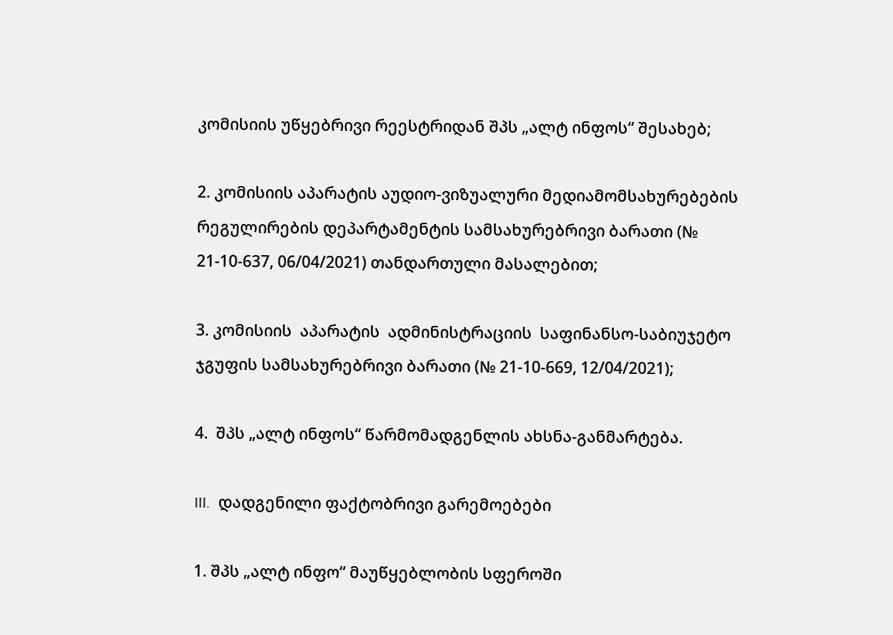კომისიის უწყებრივი რეესტრიდან შპს „ალტ ინფოს“ შესახებ;

2. კომისიის აპარატის აუდიო-ვიზუალური მედიამომსახურებების რეგულირების დეპარტამენტის სამსახურებრივი ბარათი (№ 21-10-637, 06/04/2021) თანდართული მასალებით;

3. კომისიის  აპარატის  ადმინისტრაციის  საფინანსო-საბიუჯეტო  ჯგუფის სამსახურებრივი ბარათი (№ 21-10-669, 12/04/2021);

4.  შპს „ალტ ინფოს“ წარმომადგენლის ახსნა-განმარტება.

III.  დადგენილი ფაქტობრივი გარემოებები

1. შპს „ალტ ინფო“ მაუწყებლობის სფეროში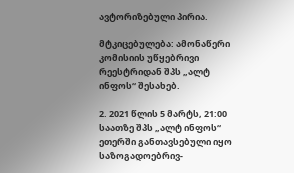ავტორიზებული პირია.

მტკიცებულება: ამონაწერი კომისიის უწყებრივი რეესტრიდან შპს „ალტ ინფოს“ შესახებ.

2. 2021 წლის 5 მარტს, 21:00 საათზე შპს „ალტ ინფოს“ ეთერში განთავსებული იყო საზოგადოებრივ-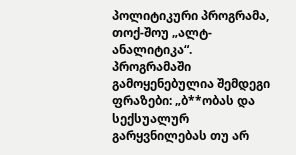პოლიტიკური პროგრამა, თოქ-შოუ „ალტ-ანალიტიკა“. პროგრამაში გამოყენებულია შემდეგი ფრაზები: „ბ**ობას და სექსუალურ გარყვნილებას თუ არ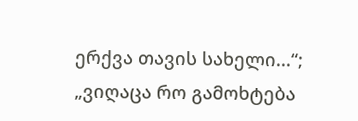ერქვა თავის სახელი...“; „ვიღაცა რო გამოხტება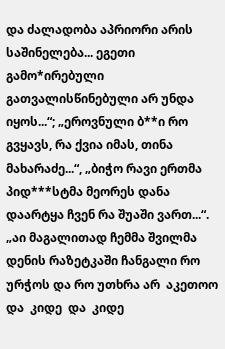და ძალადობა აპრიორი არის საშინელება... ეგეთი გამო*ირებული გათვალისწინებული არ უნდა იყოს...“; „ეროვნული ბ**ი რო გვყავს, რა ქვია იმას, თინა მახარაძე...“, „ბიჭო რავი ერთმა პიდ***სტმა მეორეს დანა დაარტყა ჩვენ რა შუაში ვართ...“. „აი მაგალითად ჩემმა შვილმა დენის რაზეტკაში ჩანგალი რო ურჭოს და რო უთხრა არ  აკეთოო  და  კიდე  და  კიდე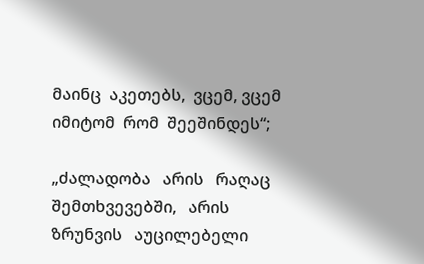მაინც  აკეთებს,  ვცემ, ვცემ  იმიტომ  რომ  შეეშინდეს“;

„ძალადობა   არის   რაღაც   შემთხვევებში,   არის   ზრუნვის   აუცილებელი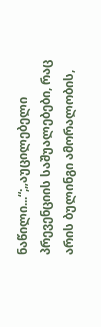ნაწილი...“;„აუცილებელი პრევენციის საშუალებები, რაც არის ბულინგი ამორალობის,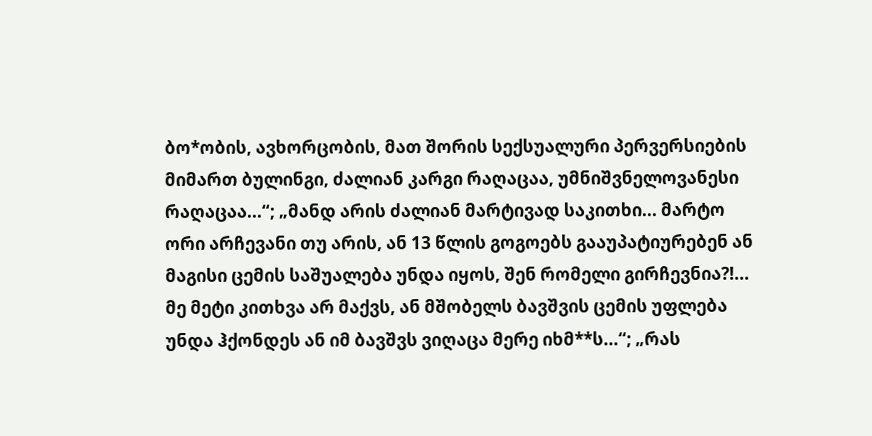ბო*ობის, ავხორცობის, მათ შორის სექსუალური პერვერსიების მიმართ ბულინგი, ძალიან კარგი რაღაცაა, უმნიშვნელოვანესი რაღაცაა...“; „მანდ არის ძალიან მარტივად საკითხი... მარტო ორი არჩევანი თუ არის, ან 13 წლის გოგოებს გააუპატიურებენ ან მაგისი ცემის საშუალება უნდა იყოს, შენ რომელი გირჩევნია?!... მე მეტი კითხვა არ მაქვს, ან მშობელს ბავშვის ცემის უფლება უნდა ჰქონდეს ან იმ ბავშვს ვიღაცა მერე იხმ**ს...“; „რას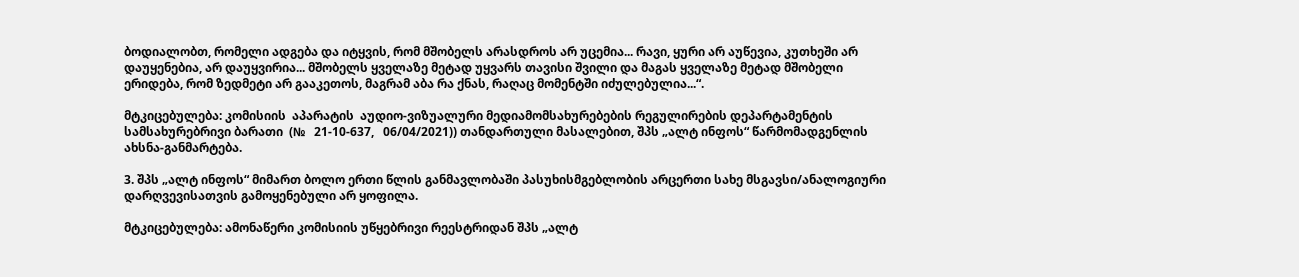ბოდიალობთ, რომელი ადგება და იტყვის, რომ მშობელს არასდროს არ უცემია... რავი, ყური არ აუწევია, კუთხეში არ დაუყენებია, არ დაუყვირია... მშობელს ყველაზე მეტად უყვარს თავისი შვილი და მაგას ყველაზე მეტად მშობელი ერიდება, რომ ზედმეტი არ გააკეთოს, მაგრამ აბა რა ქნას, რაღაც მომენტში იძულებულია...“.

მტკიცებულება: კომისიის  აპარატის  აუდიო-ვიზუალური მედიამომსახურებების რეგულირების დეპარტამენტის სამსახურებრივი ბარათი  (№   21-10-637,   06/04/2021)) თანდართული მასალებით, შპს „ალტ ინფოს“ წარმომადგენლის ახსნა-განმარტება.

3. შპს „ალტ ინფოს“ მიმართ ბოლო ერთი წლის განმავლობაში პასუხისმგებლობის არცერთი სახე მსგავსი/ანალოგიური დარღვევისათვის გამოყენებული არ ყოფილა.

მტკიცებულება: ამონაწერი კომისიის უწყებრივი რეესტრიდან შპს „ალტ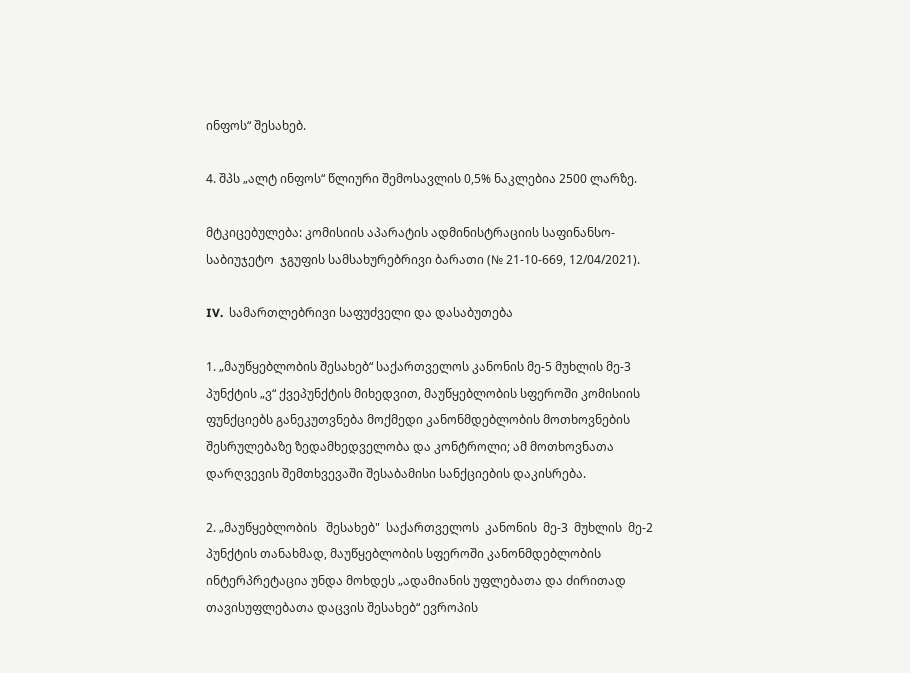ინფოს“ შესახებ.

4. შპს „ალტ ინფოს“ წლიური შემოსავლის 0,5% ნაკლებია 2500 ლარზე.

მტკიცებულება: კომისიის აპარატის ადმინისტრაციის საფინანსო-საბიუჯეტო  ჯგუფის სამსახურებრივი ბარათი (№ 21-10-669, 12/04/2021).

IV.  სამართლებრივი საფუძველი და დასაბუთება

1. „მაუწყებლობის შესახებ“ საქართველოს კანონის მე-5 მუხლის მე-3 პუნქტის „ვ“ ქვეპუნქტის მიხედვით, მაუწყებლობის სფეროში კომისიის ფუნქციებს განეკუთვნება მოქმედი კანონმდებლობის მოთხოვნების შესრულებაზე ზედამხედველობა და კონტროლი; ამ მოთხოვნათა დარღვევის შემთხვევაში შესაბამისი სანქციების დაკისრება.

2. „მაუწყებლობის   შესახებ"  საქართველოს  კანონის  მე-3  მუხლის  მე-2  პუნქტის თანახმად, მაუწყებლობის სფეროში კანონმდებლობის ინტერპრეტაცია უნდა მოხდეს „ადამიანის უფლებათა და ძირითად თავისუფლებათა დაცვის შესახებ“ ევროპის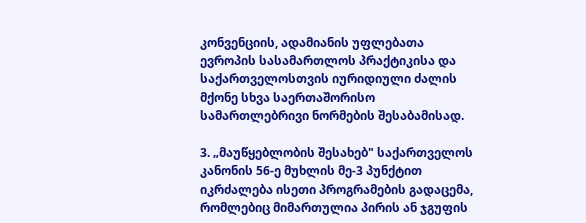კონვენციის, ადამიანის უფლებათა ევროპის სასამართლოს პრაქტიკისა და საქართველოსთვის იურიდიული ძალის მქონე სხვა საერთაშორისო სამართლებრივი ნორმების შესაბამისად.

3. „მაუწყებლობის შესახებ" საქართველოს კანონის 56-ე მუხლის მე-3 პუნქტით იკრძალება ისეთი პროგრამების გადაცემა, რომლებიც მიმართულია პირის ან ჯგუფის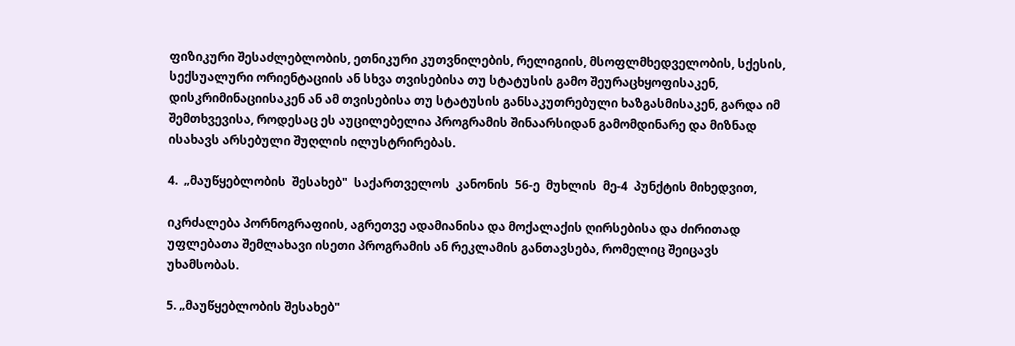ფიზიკური შესაძლებლობის, ეთნიკური კუთვნილების, რელიგიის, მსოფლმხედველობის, სქესის, სექსუალური ორიენტაციის ან სხვა თვისებისა თუ სტატუსის გამო შეურაცხყოფისაკენ, დისკრიმინაციისაკენ ან ამ თვისებისა თუ სტატუსის განსაკუთრებული ხაზგასმისაკენ, გარდა იმ შემთხვევისა, როდესაც ეს აუცილებელია პროგრამის შინაარსიდან გამომდინარე და მიზნად ისახავს არსებული შუღლის ილუსტრირებას.

4.  „მაუწყებლობის  შესახებ"  საქართველოს  კანონის  56-ე  მუხლის  მე-4  პუნქტის მიხედვით,

იკრძალება პორნოგრაფიის, აგრეთვე ადამიანისა და მოქალაქის ღირსებისა და ძირითად უფლებათა შემლახავი ისეთი პროგრამის ან რეკლამის განთავსება, რომელიც შეიცავს უხამსობას.

5. „მაუწყებლობის შესახებ"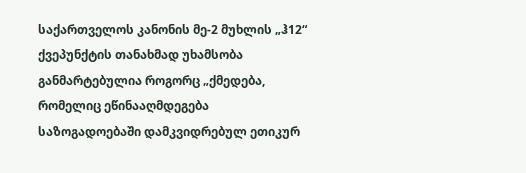საქართველოს კანონის მე-2 მუხლის „ჰ12“ ქვეპუნქტის თანახმად უხამსობა განმარტებულია როგორც „ქმედება, რომელიც ეწინააღმდეგება საზოგადოებაში დამკვიდრებულ ეთიკურ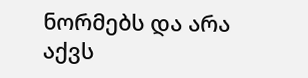ნორმებს და არა აქვს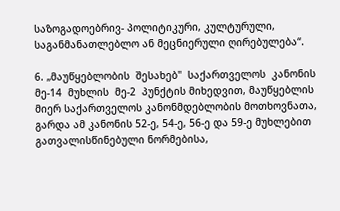საზოგადოებრივ- პოლიტიკური, კულტურული, საგანმანათლებლო ან მეცნიერული ღირებულება“.

6. „მაუწყებლობის  შესახებ"  საქართველოს  კანონის  მე-14  მუხლის  მე-2  პუნქტის მიხედვით, მაუწყებლის მიერ საქართველოს კანონმდებლობის მოთხოვნათა, გარდა ამ კანონის 52-ე, 54-ე, 56-ე და 59-ე მუხლებით გათვალისწინებული ნორმებისა,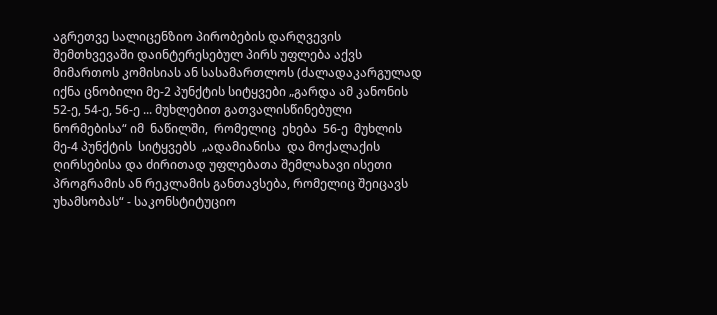აგრეთვე სალიცენზიო პირობების დარღვევის შემთხვევაში დაინტერესებულ პირს უფლება აქვს მიმართოს კომისიას ან სასამართლოს (ძალადაკარგულად იქნა ცნობილი მე-2 პუნქტის სიტყვები „გარდა ამ კანონის 52-ე, 54-ე, 56-ე ... მუხლებით გათვალისწინებული ნორმებისა“ იმ  ნაწილში,  რომელიც  ეხება  56-ე  მუხლის  მე-4 პუნქტის  სიტყვებს  „ადამიანისა  და მოქალაქის ღირსებისა და ძირითად უფლებათა შემლახავი ისეთი პროგრამის ან რეკლამის განთავსება, რომელიც შეიცავს უხამსობას“ - საკონსტიტუციო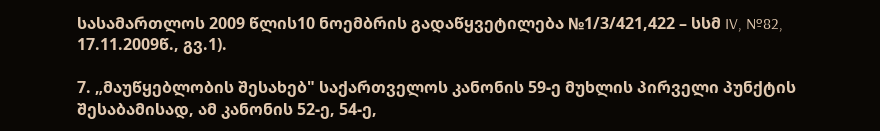სასამართლოს 2009 წლის10 ნოემბრის გადაწყვეტილება №1/3/421,422 – სსმ IV, №82, 17.11.2009წ., გვ.1).

7. „მაუწყებლობის შესახებ" საქართველოს კანონის 59-ე მუხლის პირველი პუნქტის შესაბამისად, ამ კანონის 52-ე, 54-ე,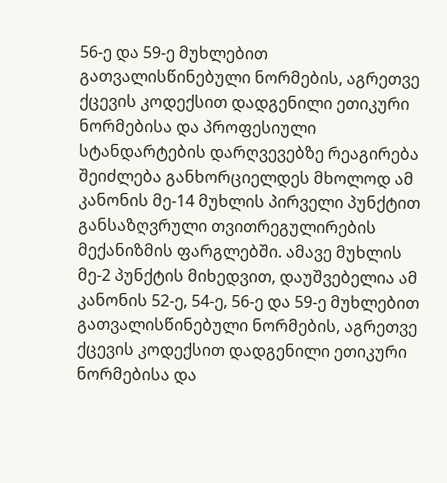56-ე და 59-ე მუხლებით გათვალისწინებული ნორმების, აგრეთვე ქცევის კოდექსით დადგენილი ეთიკური ნორმებისა და პროფესიული სტანდარტების დარღვევებზე რეაგირება შეიძლება განხორციელდეს მხოლოდ ამ კანონის მე-14 მუხლის პირველი პუნქტით განსაზღვრული თვითრეგულირების მექანიზმის ფარგლებში. ამავე მუხლის მე-2 პუნქტის მიხედვით, დაუშვებელია ამ კანონის 52-ე, 54-ე, 56-ე და 59-ე მუხლებით გათვალისწინებული ნორმების, აგრეთვე ქცევის კოდექსით დადგენილი ეთიკური ნორმებისა და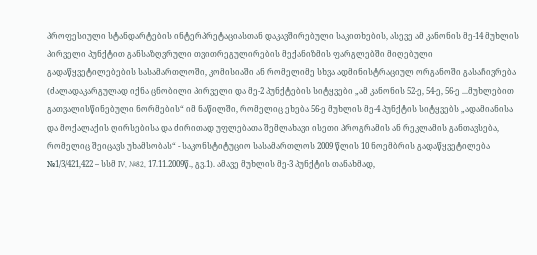პროფესიული სტანდარტების ინტერპრეტაციასთან დაკავშირებული საკითხების, ასევე ამ კანონის მე-14 მუხლის პირველი პუნქტით განსაზღვრული თვითრეგულირების მექანიზმის ფარგლებში მიღებული გადაწყვეტილებების სასამართლოში, კომისიაში ან რომელიმე სხვა ადმინისტრაციულ ორგანოში გასაჩივრება (ძალადაკარგულად იქნა ცნობილი პირველი და მე-2 პუნქტების სიტყვები „ამ კანონის 52-ე, 54-ე, 56-ე ...მუხლებით გათვალისწინებული ნორმების“ იმ ნაწილში, რომელიც ეხება 56-ე მუხლის მე-4 პუნქტის სიტყვებს „ადამიანისა და მოქალაქის ღირსებისა და ძირითად უფლებათა შემლახავი ისეთი პროგრამის ან რეკლამის განთავსება, რომელიც შეიცავს უხამსობას“ - საკონსტიტუციო სასამართლოს 2009 წლის 10 ნოემბრის გადაწყვეტილება №1/3/421,422 – სსმ IV, №82, 17.11.2009წ., გვ.1). ამავე მუხლის მე-3 პუნქტის თანახმად,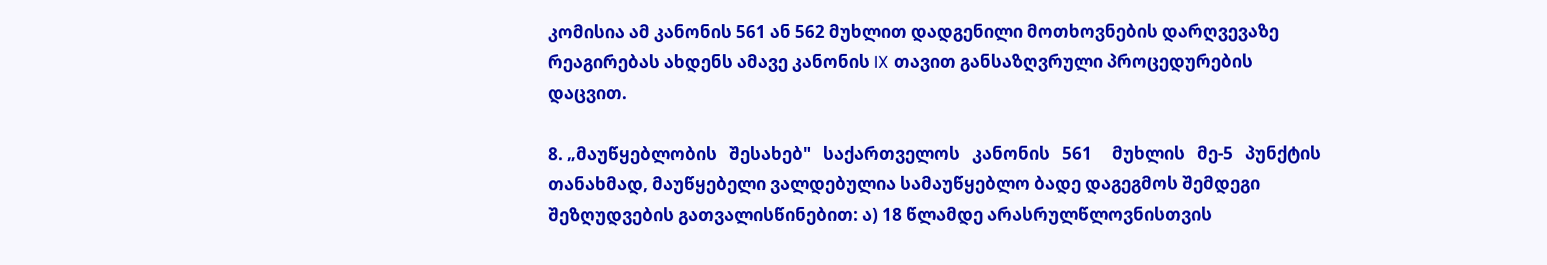კომისია ამ კანონის 561 ან 562 მუხლით დადგენილი მოთხოვნების დარღვევაზე რეაგირებას ახდენს ამავე კანონის IX თავით განსაზღვრული პროცედურების დაცვით.

8. „მაუწყებლობის   შესახებ"   საქართველოს   კანონის   561     მუხლის   მე-5   პუნქტის თანახმად, მაუწყებელი ვალდებულია სამაუწყებლო ბადე დაგეგმოს შემდეგი შეზღუდვების გათვალისწინებით: ა) 18 წლამდე არასრულწლოვნისთვის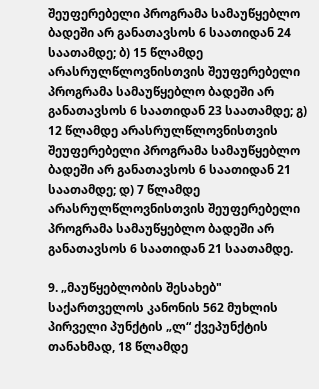შეუფერებელი პროგრამა სამაუწყებლო ბადეში არ განათავსოს 6 საათიდან 24 საათამდე; ბ) 15 წლამდე არასრულწლოვნისთვის შეუფერებელი პროგრამა სამაუწყებლო ბადეში არ განათავსოს 6 საათიდან 23 საათამდე; გ) 12 წლამდე არასრულწლოვნისთვის შეუფერებელი პროგრამა სამაუწყებლო ბადეში არ განათავსოს 6 საათიდან 21 საათამდე; დ) 7 წლამდე არასრულწლოვნისთვის შეუფერებელი პროგრამა სამაუწყებლო ბადეში არ განათავსოს 6 საათიდან 21 საათამდე.

9. „მაუწყებლობის შესახებ" საქართველოს კანონის 562 მუხლის პირველი პუნქტის „ლ“ ქვეპუნქტის თანახმად, 18 წლამდე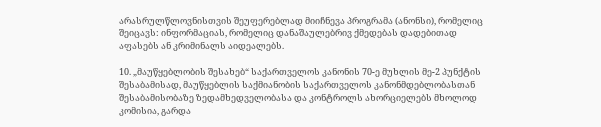არასრულწლოვნისთვის შეუფერებლად მიიჩნევა პროგრამა (ანონსი), რომელიც შეიცავს: ინფორმაციას, რომელიც დანაშაულებრივ ქმედებას დადებითად აფასებს ან კრიმინალს აიდეალებს.

10. „მაუწყებლობის შესახებ“ საქართველოს კანონის 70-ე მუხლის მე-2 პუნქტის შესაბამისად, მაუწყებლის საქმიანობის საქართველოს კანონმდებლობასთან შესაბამისობაზე ზედამხედველობასა და კონტროლს ახორციელებს მხოლოდ კომისია, გარდა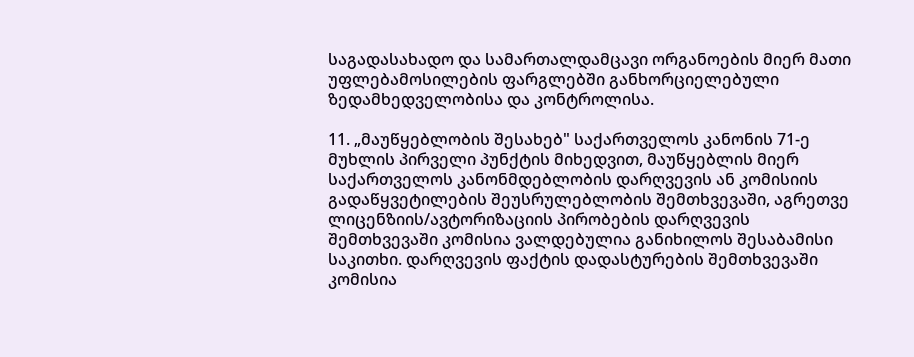საგადასახადო და სამართალდამცავი ორგანოების მიერ მათი უფლებამოსილების ფარგლებში განხორციელებული ზედამხედველობისა და კონტროლისა.

11. „მაუწყებლობის შესახებ" საქართველოს კანონის 71-ე მუხლის პირველი პუნქტის მიხედვით, მაუწყებლის მიერ საქართველოს კანონმდებლობის დარღვევის ან კომისიის გადაწყვეტილების შეუსრულებლობის შემთხვევაში, აგრეთვე ლიცენზიის/ავტორიზაციის პირობების დარღვევის შემთხვევაში კომისია ვალდებულია განიხილოს შესაბამისი საკითხი. დარღვევის ფაქტის დადასტურების შემთხვევაში კომისია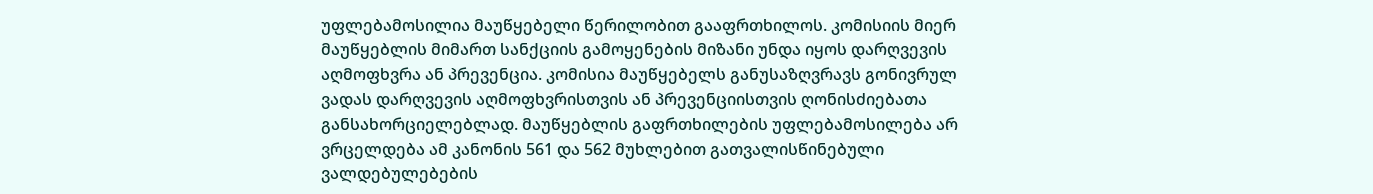უფლებამოსილია მაუწყებელი წერილობით გააფრთხილოს. კომისიის მიერ მაუწყებლის მიმართ სანქციის გამოყენების მიზანი უნდა იყოს დარღვევის აღმოფხვრა ან პრევენცია. კომისია მაუწყებელს განუსაზღვრავს გონივრულ ვადას დარღვევის აღმოფხვრისთვის ან პრევენციისთვის ღონისძიებათა განსახორციელებლად. მაუწყებლის გაფრთხილების უფლებამოსილება არ ვრცელდება ამ კანონის 561 და 562 მუხლებით გათვალისწინებული ვალდებულებების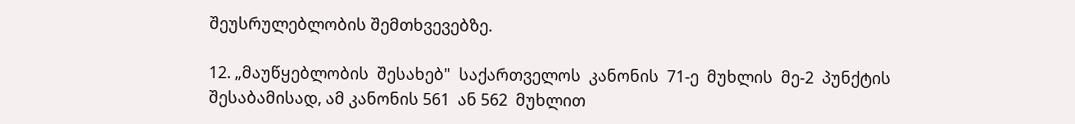შეუსრულებლობის შემთხვევებზე.

12. „მაუწყებლობის  შესახებ"  საქართველოს  კანონის  71-ე  მუხლის  მე-2  პუნქტის შესაბამისად, ამ კანონის 561  ან 562  მუხლით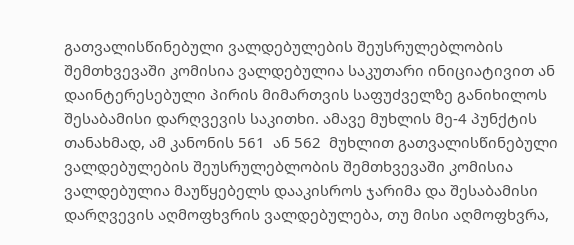გათვალისწინებული ვალდებულების შეუსრულებლობის შემთხვევაში კომისია ვალდებულია საკუთარი ინიციატივით ან დაინტერესებული პირის მიმართვის საფუძველზე განიხილოს შესაბამისი დარღვევის საკითხი. ამავე მუხლის მე-4 პუნქტის თანახმად, ამ კანონის 561  ან 562  მუხლით გათვალისწინებული ვალდებულების შეუსრულებლობის შემთხვევაში კომისია ვალდებულია მაუწყებელს დააკისროს ჯარიმა და შესაბამისი დარღვევის აღმოფხვრის ვალდებულება, თუ მისი აღმოფხვრა,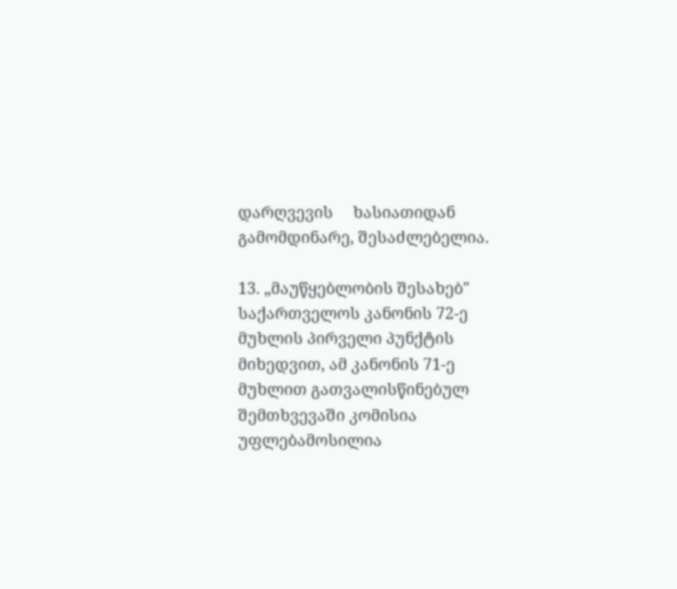დარღვევის     ხასიათიდან     გამომდინარე, შესაძლებელია.

13. „მაუწყებლობის შესახებ" საქართველოს კანონის 72-ე მუხლის პირველი პუნქტის მიხედვით, ამ კანონის 71-ე მუხლით გათვალისწინებულ შემთხვევაში კომისია უფლებამოსილია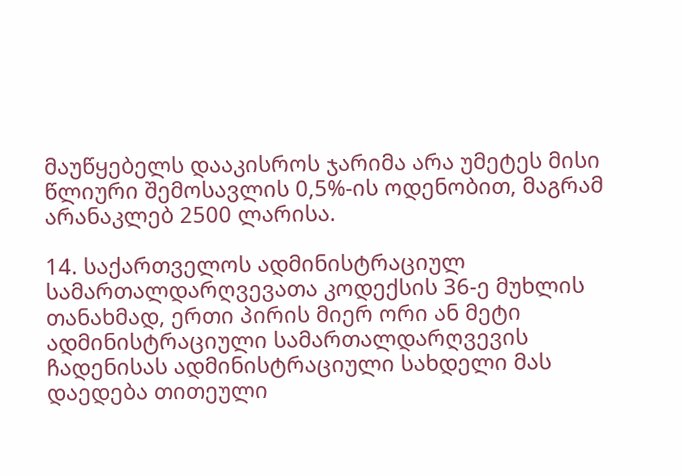მაუწყებელს დააკისროს ჯარიმა არა უმეტეს მისი წლიური შემოსავლის 0,5%-ის ოდენობით, მაგრამ არანაკლებ 2500 ლარისა.

14. საქართველოს ადმინისტრაციულ სამართალდარღვევათა კოდექსის 36-ე მუხლის თანახმად, ერთი პირის მიერ ორი ან მეტი ადმინისტრაციული სამართალდარღვევის ჩადენისას ადმინისტრაციული სახდელი მას დაედება თითეული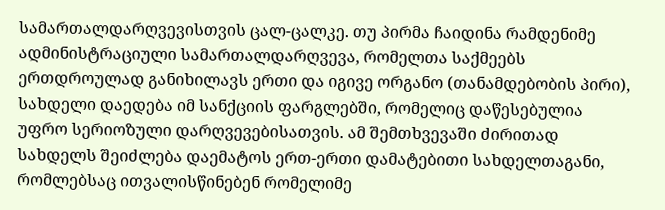სამართალდარღვევისთვის ცალ-ცალკე. თუ პირმა ჩაიდინა რამდენიმე ადმინისტრაციული სამართალდარღვევა, რომელთა საქმეებს ერთდროულად განიხილავს ერთი და იგივე ორგანო (თანამდებობის პირი), სახდელი დაედება იმ სანქციის ფარგლებში, რომელიც დაწესებულია უფრო სერიოზული დარღვევებისათვის. ამ შემთხვევაში ძირითად სახდელს შეიძლება დაემატოს ერთ-ერთი დამატებითი სახდელთაგანი, რომლებსაც ითვალისწინებენ რომელიმე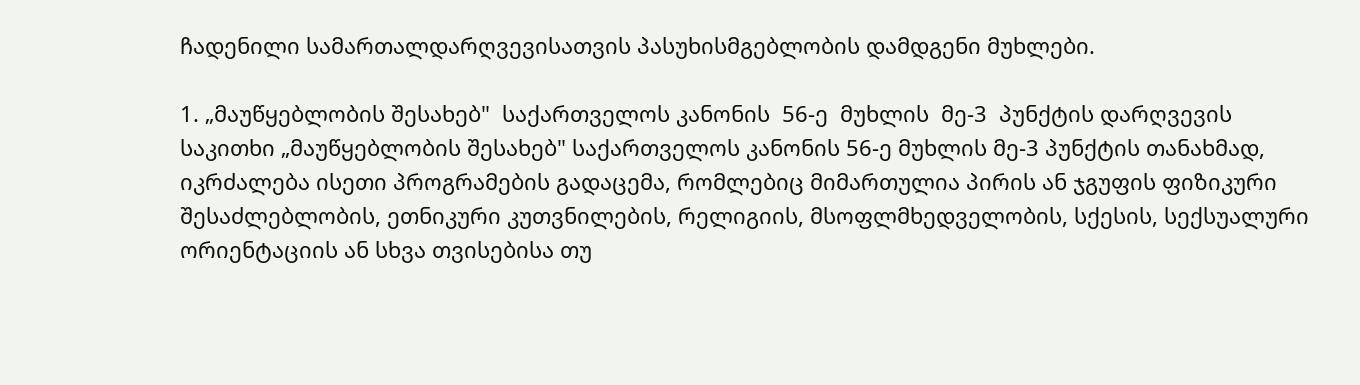ჩადენილი სამართალდარღვევისათვის პასუხისმგებლობის დამდგენი მუხლები.

1. „მაუწყებლობის შესახებ"  საქართველოს კანონის  56-ე  მუხლის  მე-3  პუნქტის დარღვევის საკითხი „მაუწყებლობის შესახებ" საქართველოს კანონის 56-ე მუხლის მე-3 პუნქტის თანახმად, იკრძალება ისეთი პროგრამების გადაცემა, რომლებიც მიმართულია პირის ან ჯგუფის ფიზიკური შესაძლებლობის, ეთნიკური კუთვნილების, რელიგიის, მსოფლმხედველობის, სქესის, სექსუალური ორიენტაციის ან სხვა თვისებისა თუ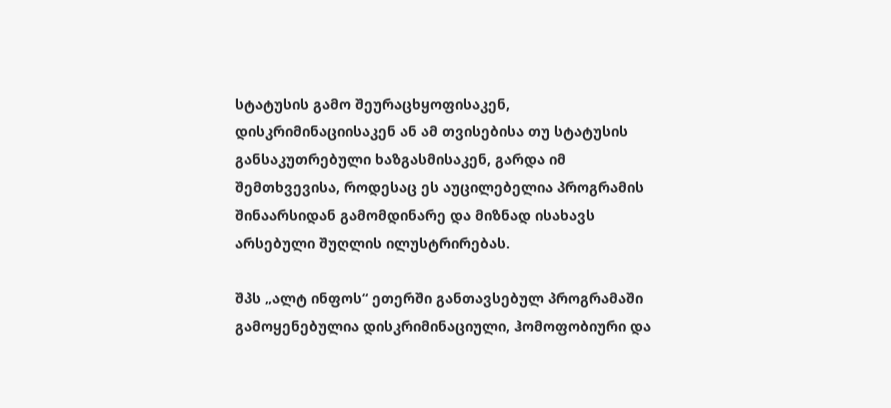სტატუსის გამო შეურაცხყოფისაკენ, დისკრიმინაციისაკენ ან ამ თვისებისა თუ სტატუსის განსაკუთრებული ხაზგასმისაკენ, გარდა იმ შემთხვევისა, როდესაც ეს აუცილებელია პროგრამის შინაარსიდან გამომდინარე და მიზნად ისახავს არსებული შუღლის ილუსტრირებას.

შპს „ალტ ინფოს“ ეთერში განთავსებულ პროგრამაში გამოყენებულია დისკრიმინაციული, ჰომოფობიური და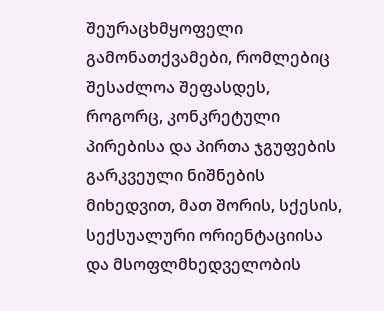შეურაცხმყოფელი გამონათქვამები, რომლებიც შესაძლოა შეფასდეს, როგორც, კონკრეტული პირებისა და პირთა ჯგუფების გარკვეული ნიშნების მიხედვით, მათ შორის, სქესის, სექსუალური ორიენტაციისა და მსოფლმხედველობის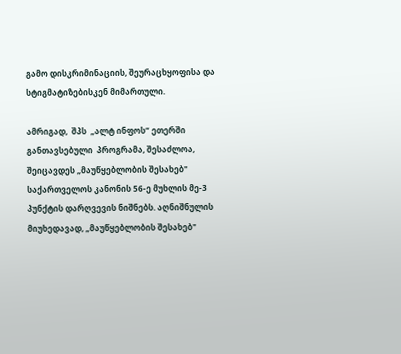გამო დისკრიმინაციის, შეურაცხყოფისა და სტიგმატიზებისკენ მიმართული.

ამრიგად,  შპს  „ალტ ინფოს“ ეთერში განთავსებული  პროგრამა, შესაძლოა, შეიცავდეს „მაუწყებლობის შესახებ" საქართველოს კანონის 56-ე მუხლის მე-3 პუნქტის დარღვევის ნიშნებს. აღნიშნულის მიუხედავად, „მაუწყებლობის შესახებ"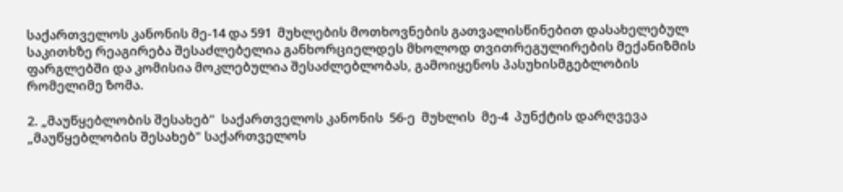საქართველოს კანონის მე-14 და 591  მუხლების მოთხოვნების გათვალისწინებით დასახელებულ საკითხზე რეაგირება შესაძლებელია განხორციელდეს მხოლოდ თვითრეგულირების მექანიზმის ფარგლებში და კომისია მოკლებულია შესაძლებლობას, გამოიყენოს პასუხისმგებლობის რომელიმე ზომა.

2. „მაუწყებლობის შესახებ"  საქართველოს კანონის  56-ე  მუხლის  მე-4  პუნქტის დარღვევა „მაუწყებლობის შესახებ" საქართველოს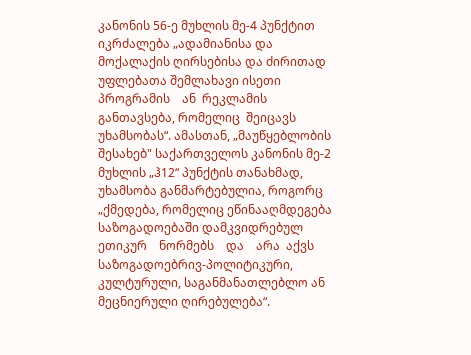კანონის 56-ე მუხლის მე-4 პუნქტით იკრძალება „ადამიანისა და მოქალაქის ღირსებისა და ძირითად უფლებათა შემლახავი ისეთი პროგრამის    ან  რეკლამის განთავსება, რომელიც  შეიცავს  უხამსობას“. ამასთან, „მაუწყებლობის შესახებ" საქართველოს კანონის მე-2 მუხლის „ჰ12“ პუნქტის თანახმად, უხამსობა განმარტებულია, როგორც „ქმედება, რომელიც ეწინააღმდეგება საზოგადოებაში დამკვიდრებულ ეთიკურ    ნორმებს    და    არა  აქვს საზოგადოებრივ-პოლიტიკური, კულტურული, საგანმანათლებლო ან მეცნიერული ღირებულება“.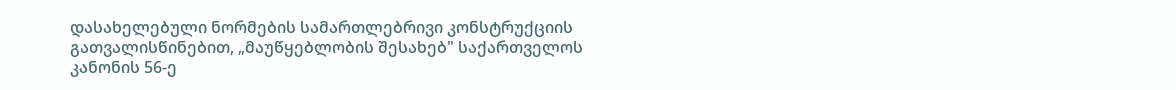დასახელებული ნორმების სამართლებრივი კონსტრუქციის გათვალისწინებით, „მაუწყებლობის შესახებ" საქართველოს კანონის 56-ე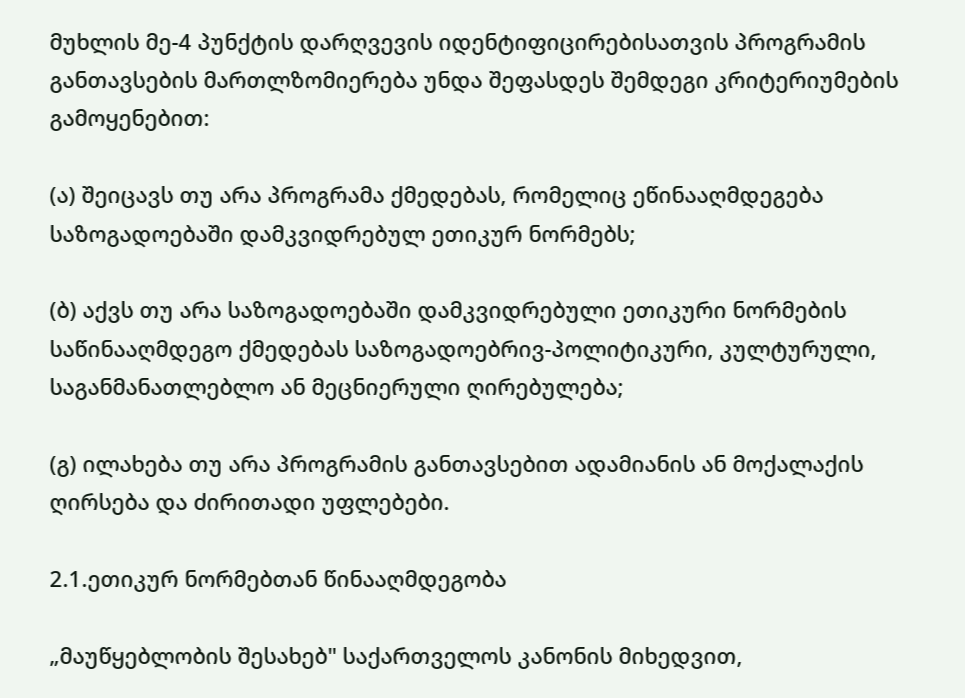მუხლის მე-4 პუნქტის დარღვევის იდენტიფიცირებისათვის პროგრამის განთავსების მართლზომიერება უნდა შეფასდეს შემდეგი კრიტერიუმების გამოყენებით:

(ა) შეიცავს თუ არა პროგრამა ქმედებას, რომელიც ეწინააღმდეგება საზოგადოებაში დამკვიდრებულ ეთიკურ ნორმებს;

(ბ) აქვს თუ არა საზოგადოებაში დამკვიდრებული ეთიკური ნორმების საწინააღმდეგო ქმედებას საზოგადოებრივ-პოლიტიკური, კულტურული, საგანმანათლებლო ან მეცნიერული ღირებულება;

(გ) ილახება თუ არა პროგრამის განთავსებით ადამიანის ან მოქალაქის ღირსება და ძირითადი უფლებები.

2.1.ეთიკურ ნორმებთან წინააღმდეგობა

„მაუწყებლობის შესახებ" საქართველოს კანონის მიხედვით,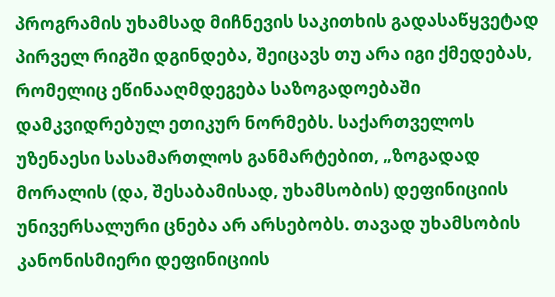პროგრამის უხამსად მიჩნევის საკითხის გადასაწყვეტად პირველ რიგში დგინდება, შეიცავს თუ არა იგი ქმედებას, რომელიც ეწინააღმდეგება საზოგადოებაში დამკვიდრებულ ეთიკურ ნორმებს. საქართველოს უზენაესი სასამართლოს განმარტებით, „ზოგადად მორალის (და, შესაბამისად, უხამსობის) დეფინიციის უნივერსალური ცნება არ არსებობს. თავად უხამსობის კანონისმიერი დეფინიციის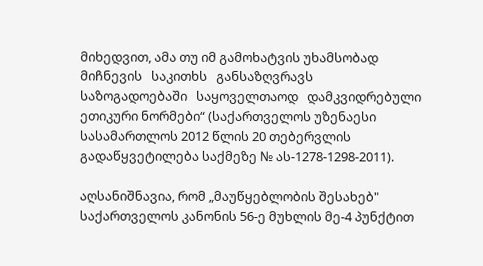მიხედვით, ამა თუ იმ გამოხატვის უხამსობად მიჩნევის   საკითხს   განსაზღვრავს   საზოგადოებაში   საყოველთაოდ   დამკვიდრებული ეთიკური ნორმები“ (საქართველოს უზენაესი სასამართლოს 2012 წლის 20 თებერვლის გადაწყვეტილება საქმეზე № ას-1278-1298-2011).

აღსანიშნავია, რომ „მაუწყებლობის შესახებ" საქართველოს კანონის 56-ე მუხლის მე-4 პუნქტით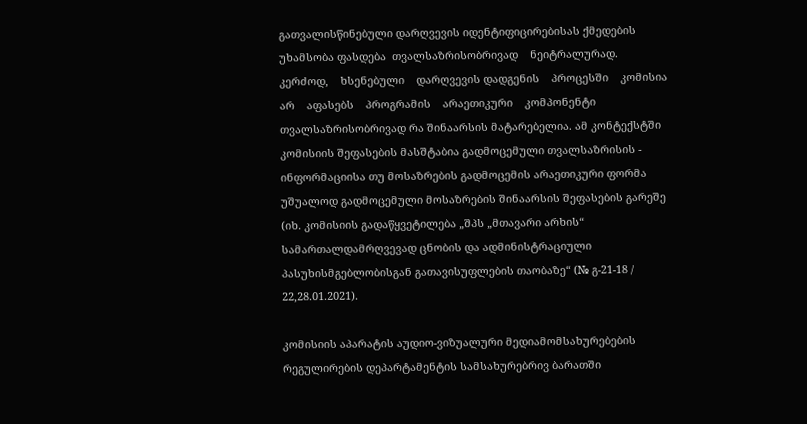გათვალისწინებული დარღვევის იდენტიფიცირებისას ქმედების უხამსობა ფასდება  თვალსაზრისობრივად    ნეიტრალურად.    კერძოდ,    ხსენებული    დარღვევის დადგენის    პროცესში    კომისია    არ    აფასებს    პროგრამის    არაეთიკური    კომპონენტი თვალსაზრისობრივად რა შინაარსის მატარებელია. ამ კონტექსტში კომისიის შეფასების მასშტაბია გადმოცემული თვალსაზრისის - ინფორმაციისა თუ მოსაზრების გადმოცემის არაეთიკური ფორმა უშუალოდ გადმოცემული მოსაზრების შინაარსის შეფასების გარეშე (იხ. კომისიის გადაწყვეტილება „შპს „მთავარი არხის“ სამართალდამრღვევად ცნობის და ადმინისტრაციული პასუხისმგებლობისგან გათავისუფლების თაობაზე“ (№ გ-21-18 / 22,28.01.2021).

კომისიის აპარატის აუდიო-ვიზუალური მედიამომსახურებების რეგულირების დეპარტამენტის სამსახურებრივ ბარათში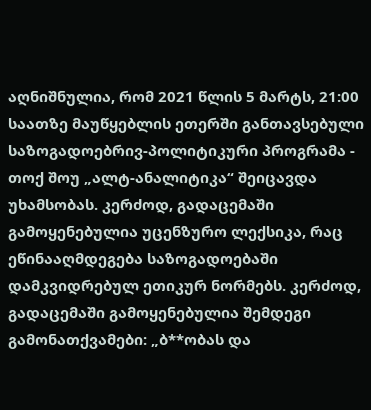აღნიშნულია, რომ 2021 წლის 5 მარტს, 21:00 საათზე მაუწყებლის ეთერში განთავსებული საზოგადოებრივ-პოლიტიკური პროგრამა - თოქ შოუ „ალტ-ანალიტიკა“ შეიცავდა უხამსობას. კერძოდ, გადაცემაში გამოყენებულია უცენზურო ლექსიკა, რაც ეწინააღმდეგება საზოგადოებაში დამკვიდრებულ ეთიკურ ნორმებს. კერძოდ, გადაცემაში გამოყენებულია შემდეგი გამონათქვამები: „ბ**ობას და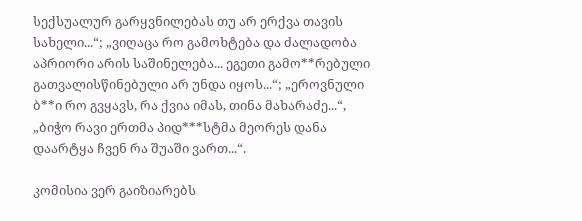სექსუალურ გარყვნილებას თუ არ ერქვა თავის სახელი...“; „ვიღაცა რო გამოხტება და ძალადობა აპრიორი არის საშინელება... ეგეთი გამო**რებული გათვალისწინებული არ უნდა იყოს...“; „ეროვნული ბ**ი რო გვყავს, რა ქვია იმას, თინა მახარაძე...“, „ბიჭო რავი ერთმა პიდ***სტმა მეორეს დანა დაარტყა ჩვენ რა შუაში ვართ...“.

კომისია ვერ გაიზიარებს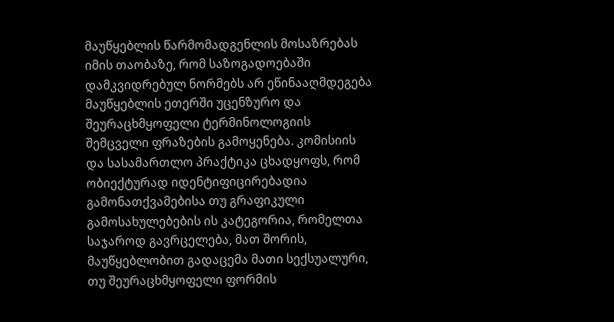მაუწყებლის წარმომადგენლის მოსაზრებას იმის თაობაზე, რომ საზოგადოებაში დამკვიდრებულ ნორმებს არ ეწინააღმდეგება მაუწყებლის ეთერში უცენზურო და შეურაცხმყოფელი ტერმინოლოგიის შემცველი ფრაზების გამოყენება. კომისიის და სასამართლო პრაქტიკა ცხადყოფს, რომ ობიექტურად იდენტიფიცირებადია გამონათქვამებისა თუ გრაფიკული გამოსახულებების ის კატეგორია, რომელთა საჯაროდ გავრცელება, მათ შორის, მაუწყებლობით გადაცემა მათი სექსუალური, თუ შეურაცხმყოფელი ფორმის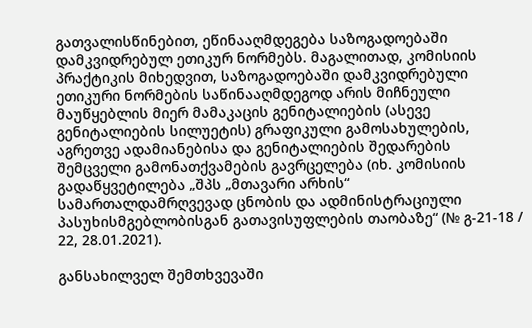გათვალისწინებით, ეწინააღმდეგება საზოგადოებაში დამკვიდრებულ ეთიკურ ნორმებს. მაგალითად, კომისიის პრაქტიკის მიხედვით, საზოგადოებაში დამკვიდრებული ეთიკური ნორმების საწინააღმდეგოდ არის მიჩნეული მაუწყებლის მიერ მამაკაცის გენიტალიების (ასევე გენიტალიების სილუეტის) გრაფიკული გამოსახულების, აგრეთვე ადამიანებისა და გენიტალიების შედარების შემცველი გამონათქვამების გავრცელება (იხ. კომისიის გადაწყვეტილება „შპს „მთავარი არხის“ სამართალდამრღვევად ცნობის და ადმინისტრაციული პასუხისმგებლობისგან გათავისუფლების თაობაზე“ (№ გ-21-18 / 22, 28.01.2021).

განსახილველ შემთხვევაში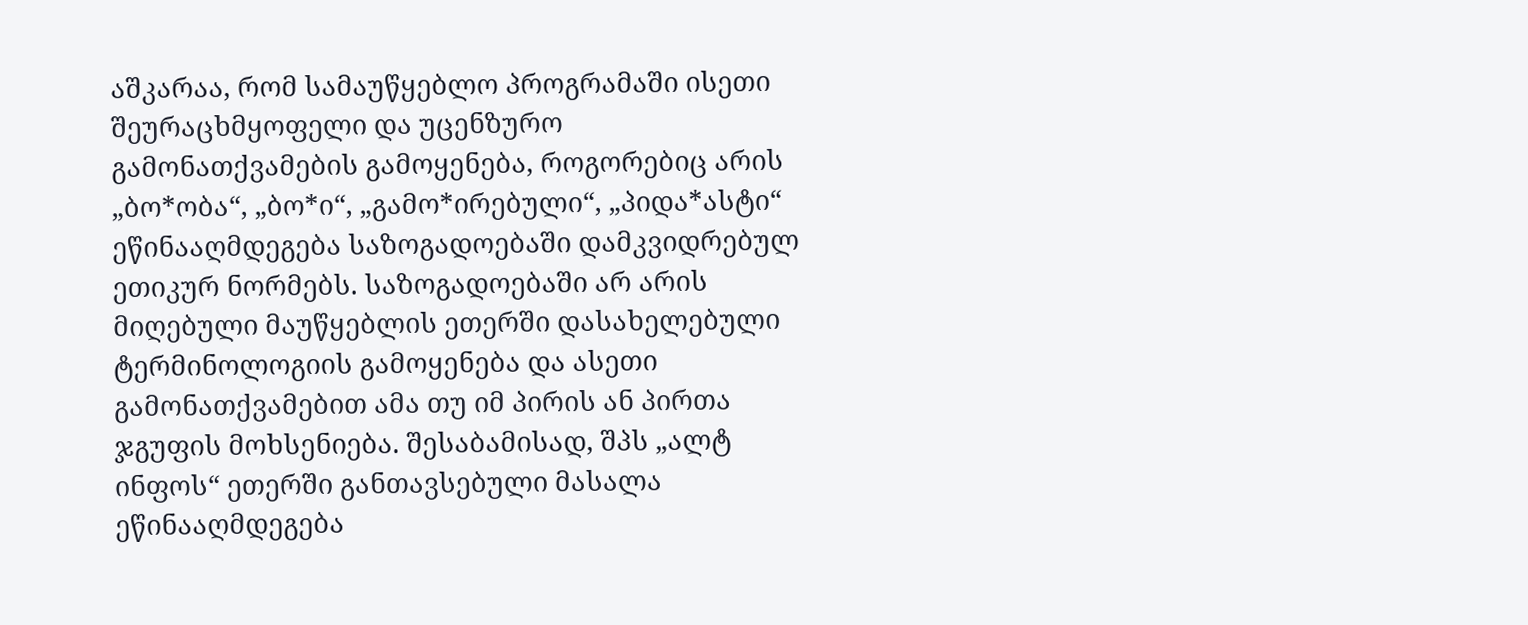აშკარაა, რომ სამაუწყებლო პროგრამაში ისეთი შეურაცხმყოფელი და უცენზურო გამონათქვამების გამოყენება, როგორებიც არის „ბო*ობა“, „ბო*ი“, „გამო*ირებული“, „პიდა*ასტი“ ეწინააღმდეგება საზოგადოებაში დამკვიდრებულ ეთიკურ ნორმებს. საზოგადოებაში არ არის მიღებული მაუწყებლის ეთერში დასახელებული ტერმინოლოგიის გამოყენება და ასეთი გამონათქვამებით ამა თუ იმ პირის ან პირთა ჯგუფის მოხსენიება. შესაბამისად, შპს „ალტ ინფოს“ ეთერში განთავსებული მასალა ეწინააღმდეგება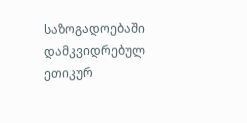საზოგადოებაში დამკვიდრებულ ეთიკურ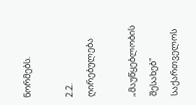ნორმებს.

2.2. ღირებულება

„მაუწყებლობის შესახებ" საქართველოს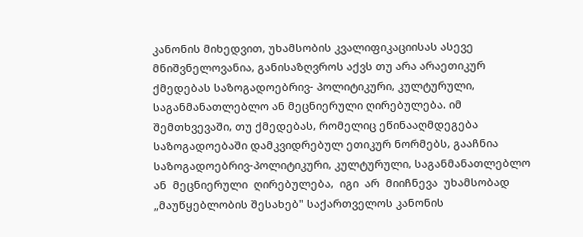კანონის მიხედვით, უხამსობის კვალიფიკაციისას ასევე მნიშვნელოვანია, განისაზღვროს აქვს თუ არა არაეთიკურ ქმედებას საზოგადოებრივ- პოლიტიკური, კულტურული, საგანმანათლებლო ან მეცნიერული ღირებულება. იმ შემთხვევაში, თუ ქმედებას, რომელიც ეწინააღმდეგება საზოგადოებაში დამკვიდრებულ ეთიკურ ნორმებს, გააჩნია საზოგადოებრივ-პოლიტიკური, კულტურული, საგანმანათლებლო ან  მეცნიერული  ღირებულება,  იგი  არ  მიიჩნევა  უხამსობად „მაუწყებლობის შესახებ" საქართველოს კანონის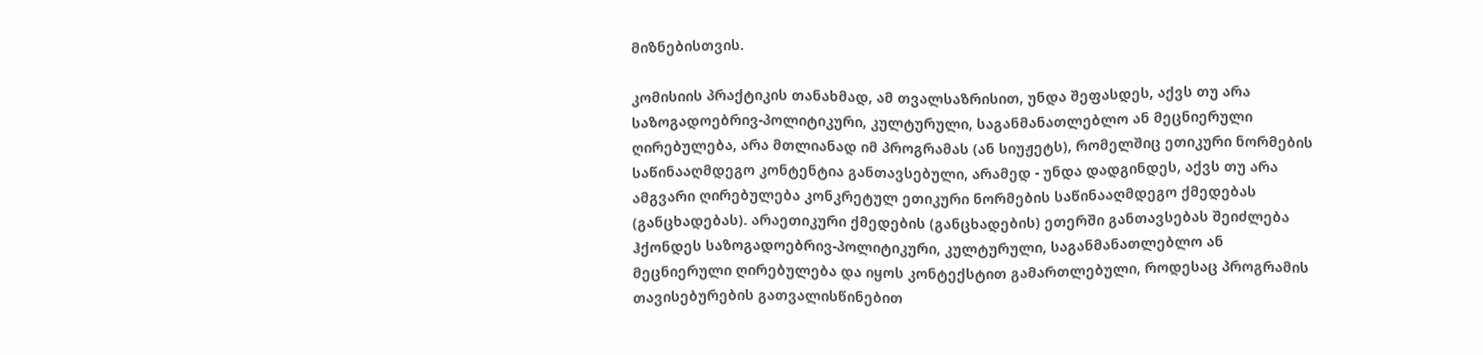მიზნებისთვის.

კომისიის პრაქტიკის თანახმად, ამ თვალსაზრისით, უნდა შეფასდეს, აქვს თუ არა საზოგადოებრივ-პოლიტიკური, კულტურული, საგანმანათლებლო ან მეცნიერული ღირებულება, არა მთლიანად იმ პროგრამას (ან სიუჟეტს), რომელშიც ეთიკური ნორმების საწინააღმდეგო კონტენტია განთავსებული, არამედ - უნდა დადგინდეს, აქვს თუ არა ამგვარი ღირებულება კონკრეტულ ეთიკური ნორმების საწინააღმდეგო ქმედებას (განცხადებას). არაეთიკური ქმედების (განცხადების) ეთერში განთავსებას შეიძლება ჰქონდეს საზოგადოებრივ-პოლიტიკური, კულტურული, საგანმანათლებლო ან მეცნიერული ღირებულება და იყოს კონტექსტით გამართლებული, როდესაც პროგრამის თავისებურების გათვალისწინებით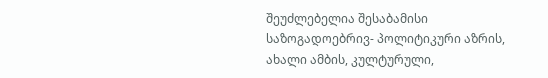შეუძლებელია შესაბამისი საზოგადოებრივ- პოლიტიკური აზრის, ახალი ამბის, კულტურული,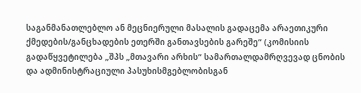საგანმანათლებლო ან მეცნიერული მასალის გადაცემა არაეთიკური ქმედების/განცხადების ეთერში განთავსების გარეშე“ (კომისიის გადაწყვეტილება „შპს „მთავარი არხის“ სამართალდამრღვევად ცნობის და ადმინისტრაციული პასუხისმგებლობისგან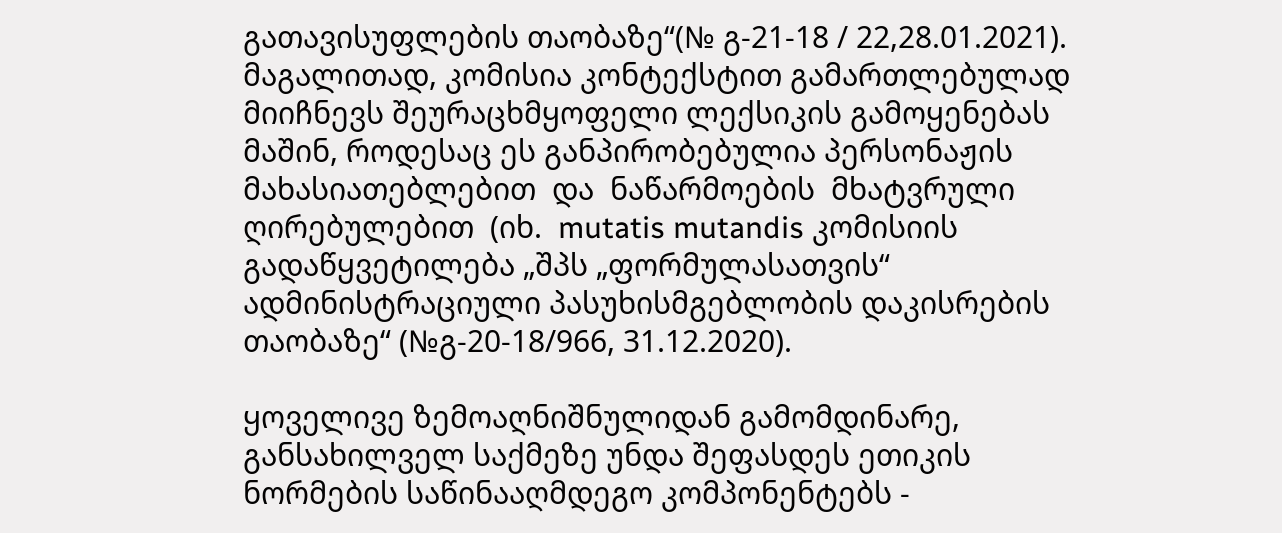გათავისუფლების თაობაზე“(№ გ-21-18 / 22,28.01.2021). მაგალითად, კომისია კონტექსტით გამართლებულად მიიჩნევს შეურაცხმყოფელი ლექსიკის გამოყენებას მაშინ, როდესაც ეს განპირობებულია პერსონაჟის მახასიათებლებით  და  ნაწარმოების  მხატვრული  ღირებულებით  (იხ.  mutatis mutandis კომისიის გადაწყვეტილება „შპს „ფორმულასათვის“ ადმინისტრაციული პასუხისმგებლობის დაკისრების თაობაზე“ (№გ-20-18/966, 31.12.2020).

ყოველივე ზემოაღნიშნულიდან გამომდინარე, განსახილველ საქმეზე უნდა შეფასდეს ეთიკის ნორმების საწინააღმდეგო კომპონენტებს -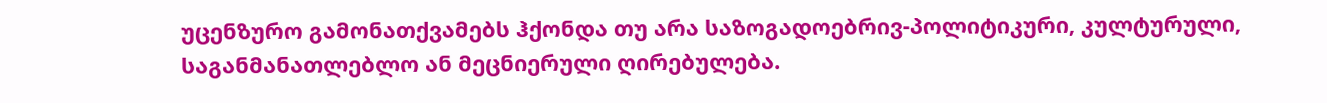უცენზურო გამონათქვამებს ჰქონდა თუ არა საზოგადოებრივ-პოლიტიკური, კულტურული, საგანმანათლებლო ან მეცნიერული ღირებულება.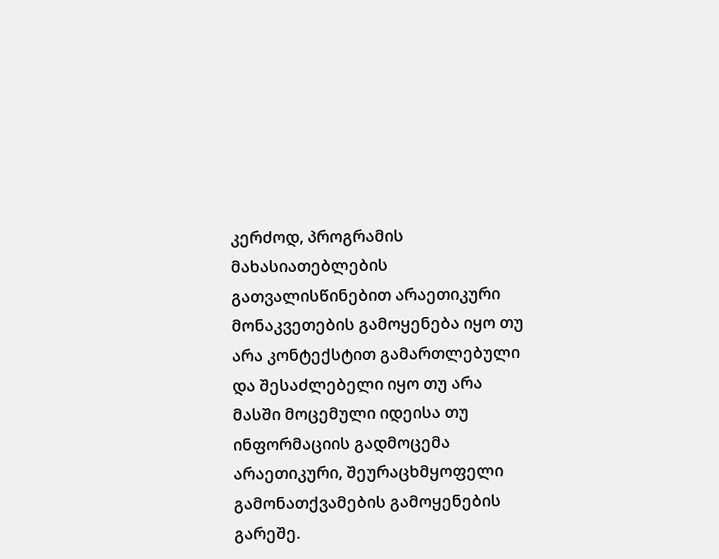კერძოდ, პროგრამის მახასიათებლების გათვალისწინებით არაეთიკური მონაკვეთების გამოყენება იყო თუ არა კონტექსტით გამართლებული და შესაძლებელი იყო თუ არა მასში მოცემული იდეისა თუ ინფორმაციის გადმოცემა არაეთიკური, შეურაცხმყოფელი გამონათქვამების გამოყენების გარეშე.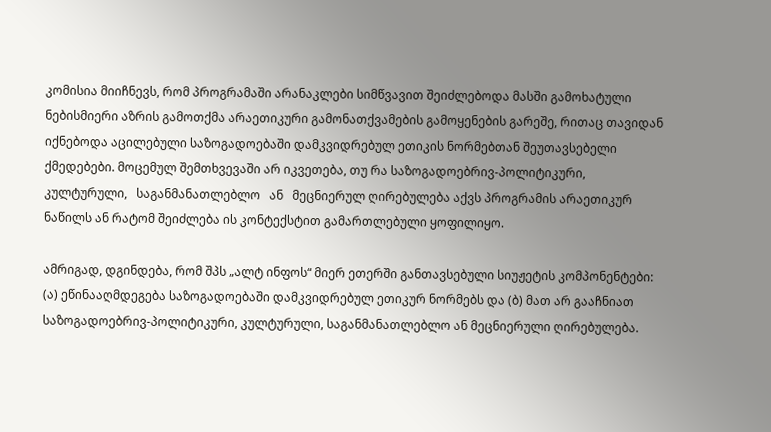კომისია მიიჩნევს, რომ პროგრამაში არანაკლები სიმწვავით შეიძლებოდა მასში გამოხატული ნებისმიერი აზრის გამოთქმა არაეთიკური გამონათქვამების გამოყენების გარეშე, რითაც თავიდან იქნებოდა აცილებული საზოგადოებაში დამკვიდრებულ ეთიკის ნორმებთან შეუთავსებელი ქმედებები. მოცემულ შემთხვევაში არ იკვეთება, თუ რა საზოგადოებრივ-პოლიტიკური,  კულტურული,   საგანმანათლებლო   ან   მეცნიერულ ღირებულება აქვს პროგრამის არაეთიკურ ნაწილს ან რატომ შეიძლება ის კონტექსტით გამართლებული ყოფილიყო.

ამრიგად, დგინდება, რომ შპს „ალტ ინფოს“ მიერ ეთერში განთავსებული სიუჟეტის კომპონენტები: (ა) ეწინააღმდეგება საზოგადოებაში დამკვიდრებულ ეთიკურ ნორმებს და (ბ) მათ არ გააჩნიათ საზოგადოებრივ-პოლიტიკური, კულტურული, საგანმანათლებლო ან მეცნიერული ღირებულება.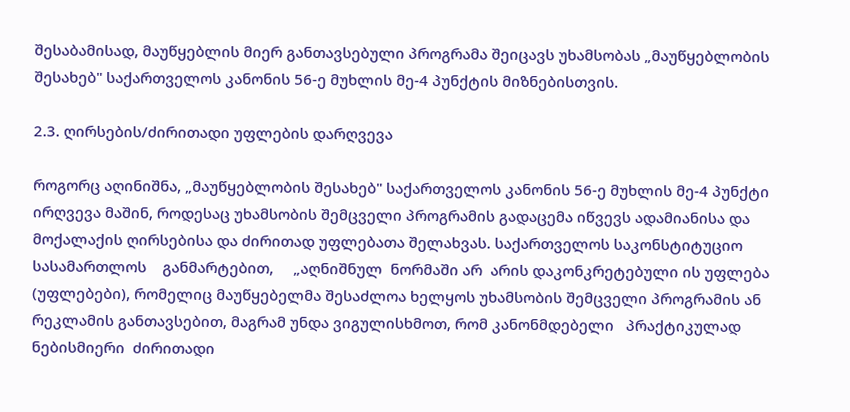შესაბამისად, მაუწყებლის მიერ განთავსებული პროგრამა შეიცავს უხამსობას „მაუწყებლობის შესახებ" საქართველოს კანონის 56-ე მუხლის მე-4 პუნქტის მიზნებისთვის.

2.3. ღირსების/ძირითადი უფლების დარღვევა

როგორც აღინიშნა, „მაუწყებლობის შესახებ" საქართველოს კანონის 56-ე მუხლის მე-4 პუნქტი ირღვევა მაშინ, როდესაც უხამსობის შემცველი პროგრამის გადაცემა იწვევს ადამიანისა და მოქალაქის ღირსებისა და ძირითად უფლებათა შელახვას. საქართველოს საკონსტიტუციო სასამართლოს    განმარტებით,     „აღნიშნულ  ნორმაში არ  არის დაკონკრეტებული ის უფლება (უფლებები), რომელიც მაუწყებელმა შესაძლოა ხელყოს უხამსობის შემცველი პროგრამის ან რეკლამის განთავსებით, მაგრამ უნდა ვიგულისხმოთ, რომ კანონმდებელი   პრაქტიკულად   ნებისმიერი  ძირითადი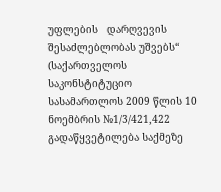უფლების   დარღვევის შესაძლებლობას უშვებს“ (საქართველოს საკონსტიტუციო სასამართლოს 2009 წლის 10 ნოემბრის №1/3/421,422 გადაწყვეტილება საქმეზე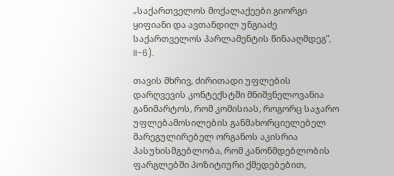„საქართველოს მოქალაქეები გიორგი ყიფიანი და ავთანდილ უნგიაძე საქართველოს პარლამენტის წინააღმდეგ”, II-6).

თავის მხრივ, ძირითადი უფლების დარღვევის კონტექსტში მნიშვნელოვანია განიმარტოს, რომ კომისიას, როგორც საჯარო უფლებამოსილების განმახორციელებელ მარეგულირებელ ორგანოს აკისრია პასუხისმგებლობა, რომ კანონმდებლობის ფარგლებში პოზიტიური ქმედებებით,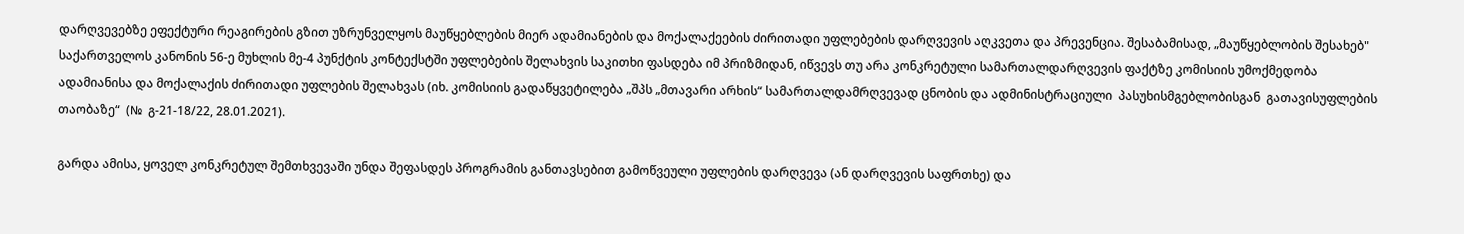დარღვევებზე ეფექტური რეაგირების გზით უზრუნველყოს მაუწყებლების მიერ ადამიანების და მოქალაქეების ძირითადი უფლებების დარღვევის აღკვეთა და პრევენცია. შესაბამისად, „მაუწყებლობის შესახებ" საქართველოს კანონის 56-ე მუხლის მე-4 პუნქტის კონტექსტში უფლებების შელახვის საკითხი ფასდება იმ პრიზმიდან, იწვევს თუ არა კონკრეტული სამართალდარღვევის ფაქტზე კომისიის უმოქმედობა ადამიანისა და მოქალაქის ძირითადი უფლების შელახვას (იხ. კომისიის გადაწყვეტილება „შპს „მთავარი არხის“ სამართალდამრღვევად ცნობის და ადმინისტრაციული  პასუხისმგებლობისგან  გათავისუფლების  თაობაზე“  (№  გ-21-18/22, 28.01.2021).

გარდა ამისა, ყოველ კონკრეტულ შემთხვევაში უნდა შეფასდეს პროგრამის განთავსებით გამოწვეული უფლების დარღვევა (ან დარღვევის საფრთხე) და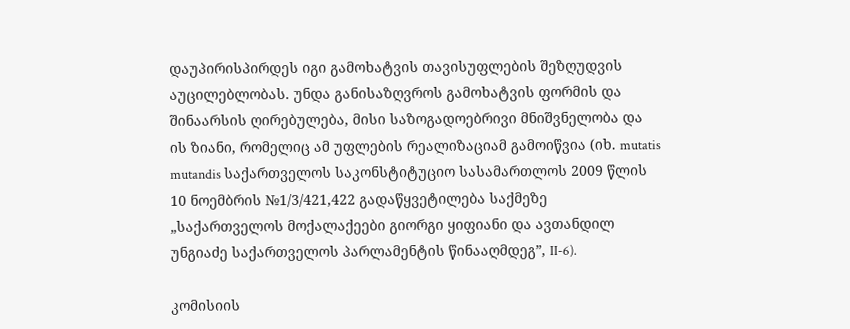დაუპირისპირდეს იგი გამოხატვის თავისუფლების შეზღუდვის აუცილებლობას. უნდა განისაზღვროს გამოხატვის ფორმის და შინაარსის ღირებულება, მისი საზოგადოებრივი მნიშვნელობა და ის ზიანი, რომელიც ამ უფლების რეალიზაციამ გამოიწვია (იხ. mutatis mutandis საქართველოს საკონსტიტუციო სასამართლოს 2009 წლის 10 ნოემბრის №1/3/421,422 გადაწყვეტილება საქმეზე „საქართველოს მოქალაქეები გიორგი ყიფიანი და ავთანდილ უნგიაძე საქართველოს პარლამენტის წინააღმდეგ”, II-6).

კომისიის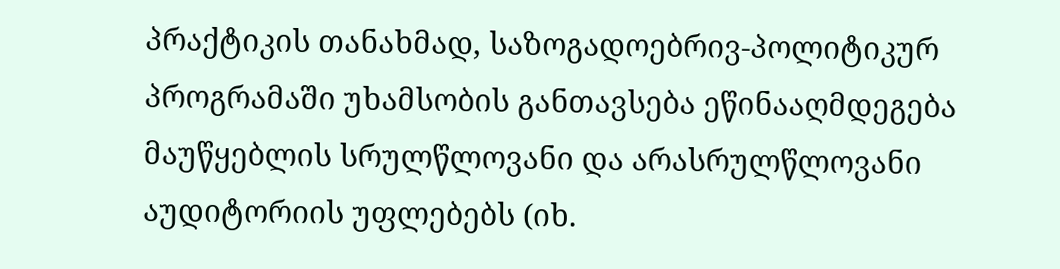პრაქტიკის თანახმად, საზოგადოებრივ-პოლიტიკურ პროგრამაში უხამსობის განთავსება ეწინააღმდეგება მაუწყებლის სრულწლოვანი და არასრულწლოვანი აუდიტორიის უფლებებს (იხ.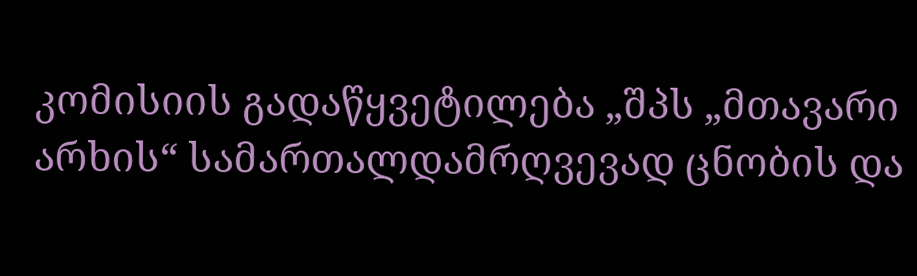კომისიის გადაწყვეტილება „შპს „მთავარი არხის“ სამართალდამრღვევად ცნობის და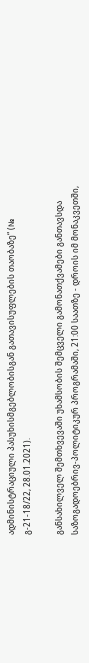ადმინისტრაციული პასუხისმგებლობისგან გათავისუფლების თაობაზე“ (№ გ-21-18/22, 28.01.2021).

განსახილველ შემთხვევაში უხამსობის შემცველი გამონათქვამები განთავსდა საზოგადოებრივ-პოლიტიკურ პროგრამაში, 21:00 საათზე - დროის იმ მონაკვეთში,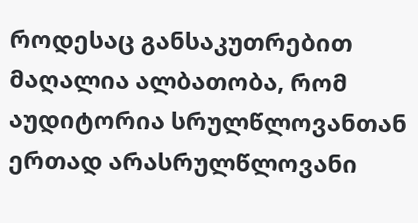როდესაც განსაკუთრებით მაღალია ალბათობა, რომ აუდიტორია სრულწლოვანთან ერთად არასრულწლოვანი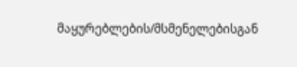მაყურებლების/მსმენელებისგან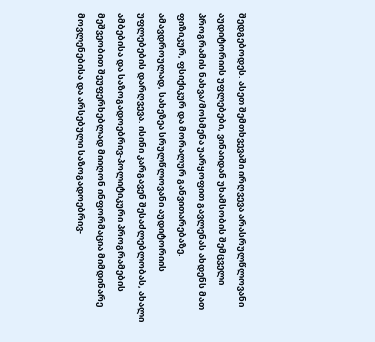შედგებოდეს. ასეთ შემთხვევაში ირღვევა არასრულწლოვანი აუდიტორიის უფლებები, ვინაიდან უხამსობის შემცველი პროგრამის ნახვა/მოსმენა უარყოფით გავლენას ახდენს მათ ფიზიკურ, ფსიქიკურ და მორალურ განვითარებაზე. ამავდროულად, სახეზეა სრულწლოვანი აუდიტორიის უფლებების დარღვევა. ისინი კარგავენ შესაძლებლობას, ახალი ამბებისა და საზოგადოებრივ-პოლიტიკური პროგრამების მეშვეობით შეუფერხებლად მიიღონ ინფორმაცია მიმდინარე მოვლენებისა და არსებული საზოგადოებრივ-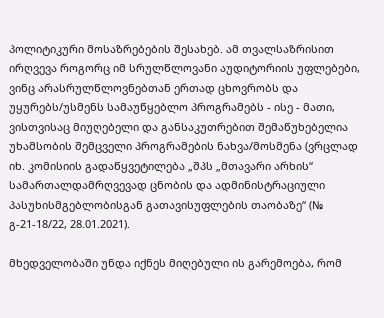პოლიტიკური მოსაზრებების შესახებ. ამ თვალსაზრისით ირღვევა როგორც იმ სრულწლოვანი აუდიტორიის უფლებები, ვინც არასრულწლოვნებთან ერთად ცხოვრობს და უყურებს/უსმენს სამაუწყებლო პროგრამებს - ისე - მათი, ვისთვისაც მიუღებელი და განსაკუთრებით შემაწუხებელია უხამსობის შემცველი პროგრამების ნახვა/მოსმენა (ვრცლად იხ. კომისიის გადაწყვეტილება „შპს „მთავარი არხის“ სამართალდამრღვევად ცნობის და ადმინისტრაციული პასუხისმგებლობისგან გათავისუფლების თაობაზე“ (№ გ-21-18/22, 28.01.2021).

მხედველობაში უნდა იქნეს მიღებული ის გარემოება, რომ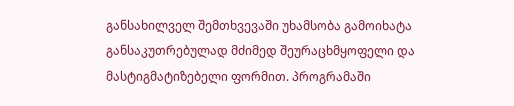განსახილველ შემთხვევაში უხამსობა გამოიხატა განსაკუთრებულად მძიმედ შეურაცხმყოფელი და მასტიგმატიზებელი ფორმით. პროგრამაში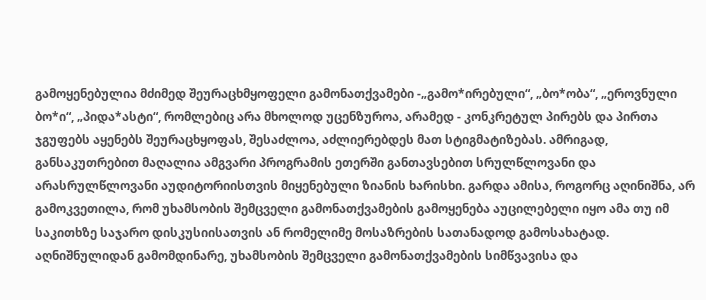გამოყენებულია მძიმედ შეურაცხმყოფელი გამონათქვამები -„გამო*ირებული“, „ბო*ობა“, „ეროვნული ბო*ი“, „პიდა*ასტი“, რომლებიც არა მხოლოდ უცენზუროა, არამედ - კონკრეტულ პირებს და პირთა ჯგუფებს აყენებს შეურაცხყოფას, შესაძლოა, აძლიერებდეს მათ სტიგმატიზებას. ამრიგად, განსაკუთრებით მაღალია ამგვარი პროგრამის ეთერში განთავსებით სრულწლოვანი და არასრულწლოვანი აუდიტორიისთვის მიყენებული ზიანის ხარისხი. გარდა ამისა, როგორც აღინიშნა, არ გამოკვეთილა, რომ უხამსობის შემცველი გამონათქვამების გამოყენება აუცილებელი იყო ამა თუ იმ საკითხზე საჯარო დისკუსიისათვის ან რომელიმე მოსაზრების სათანადოდ გამოსახატად. აღნიშნულიდან გამომდინარე, უხამსობის შემცველი გამონათქვამების სიმწვავისა და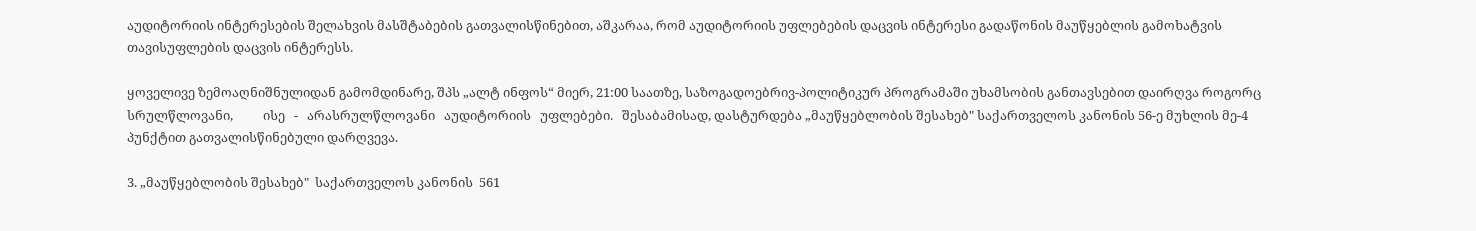აუდიტორიის ინტერესების შელახვის მასშტაბების გათვალისწინებით, აშკარაა, რომ აუდიტორიის უფლებების დაცვის ინტერესი გადაწონის მაუწყებლის გამოხატვის თავისუფლების დაცვის ინტერესს.

ყოველივე ზემოაღნიშნულიდან გამომდინარე, შპს „ალტ ინფოს“ მიერ, 21:00 საათზე, საზოგადოებრივ-პოლიტიკურ პროგრამაში უხამსობის განთავსებით დაირღვა როგორც სრულწლოვანი,          ისე   -   არასრულწლოვანი   აუდიტორიის   უფლებები.   შესაბამისად, დასტურდება „მაუწყებლობის შესახებ" საქართველოს კანონის 56-ე მუხლის მე-4 პუნქტით გათვალისწინებული დარღვევა.

3. „მაუწყებლობის შესახებ"  საქართველოს კანონის  561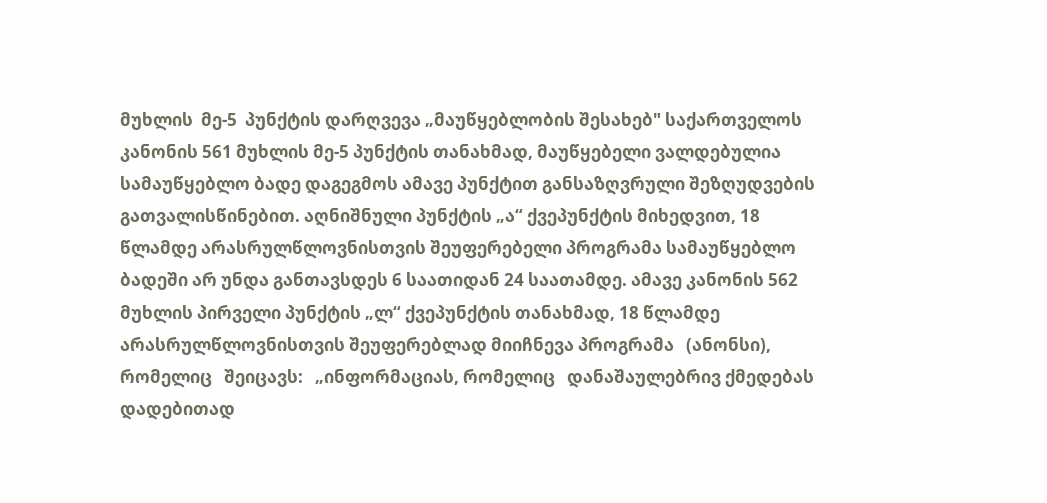მუხლის  მე-5  პუნქტის დარღვევა „მაუწყებლობის შესახებ" საქართველოს კანონის 561 მუხლის მე-5 პუნქტის თანახმად, მაუწყებელი ვალდებულია სამაუწყებლო ბადე დაგეგმოს ამავე პუნქტით განსაზღვრული შეზღუდვების გათვალისწინებით. აღნიშნული პუნქტის „ა“ ქვეპუნქტის მიხედვით, 18 წლამდე არასრულწლოვნისთვის შეუფერებელი პროგრამა სამაუწყებლო ბადეში არ უნდა განთავსდეს 6 საათიდან 24 საათამდე. ამავე კანონის 562  მუხლის პირველი პუნქტის „ლ“ ქვეპუნქტის თანახმად, 18 წლამდე არასრულწლოვნისთვის შეუფერებლად მიიჩნევა პროგრამა   (ანონსი),   რომელიც   შეიცავს:   „ინფორმაციას, რომელიც   დანაშაულებრივ ქმედებას დადებითად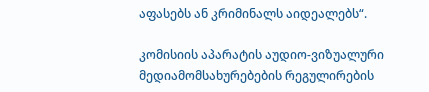აფასებს ან კრიმინალს აიდეალებს“.

კომისიის აპარატის აუდიო-ვიზუალური მედიამომსახურებების რეგულირების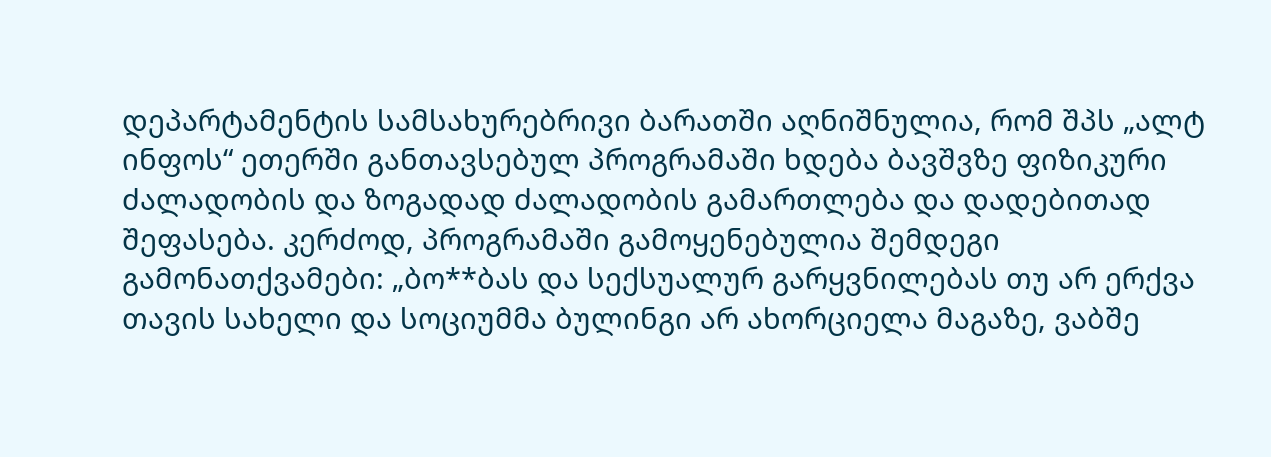დეპარტამენტის სამსახურებრივი ბარათში აღნიშნულია, რომ შპს „ალტ ინფოს“ ეთერში განთავსებულ პროგრამაში ხდება ბავშვზე ფიზიკური ძალადობის და ზოგადად ძალადობის გამართლება და დადებითად შეფასება. კერძოდ, პროგრამაში გამოყენებულია შემდეგი გამონათქვამები: „ბო**ბას და სექსუალურ გარყვნილებას თუ არ ერქვა თავის სახელი და სოციუმმა ბულინგი არ ახორციელა მაგაზე, ვაბშე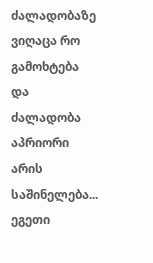ძალადობაზე ვიღაცა რო გამოხტება და ძალადობა აპრიორი არის საშინელება... ეგეთი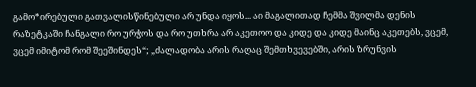გამო*ირებული გათვალისწინებული არ უნდა იყოს... აი მაგალითად ჩემმა შვილმა დენის რაზეტკაში ჩანგალი რო ურჭოს და რო უთხრა არ აკეთოო და კიდე და კიდე მაინც აკეთებს, ვცემ, ვცემ იმიტომ რომ შეეშინდეს“; „ძალადობა არის რაღაც შემთხვევებში, არის ზრუნვის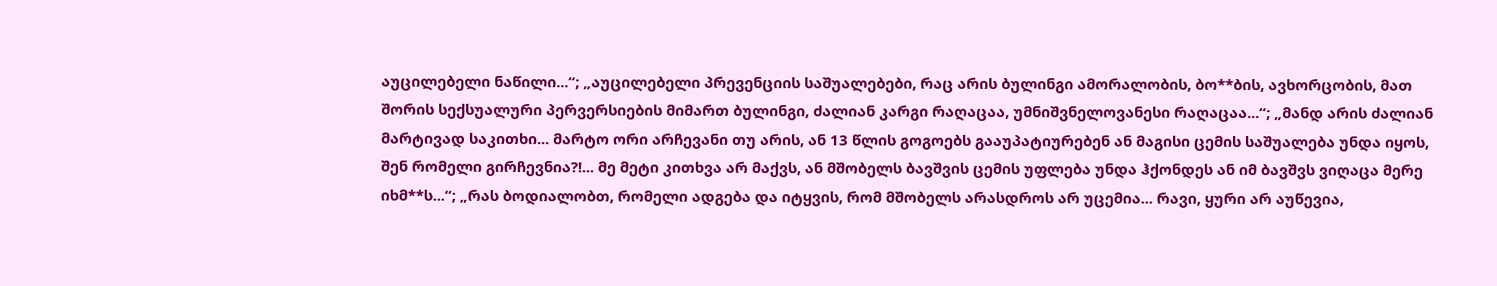აუცილებელი ნაწილი...“; „აუცილებელი პრევენციის საშუალებები, რაც არის ბულინგი ამორალობის, ბო**ბის, ავხორცობის, მათ შორის სექსუალური პერვერსიების მიმართ ბულინგი, ძალიან კარგი რაღაცაა, უმნიშვნელოვანესი რაღაცაა...“; „მანდ არის ძალიან მარტივად საკითხი... მარტო ორი არჩევანი თუ არის, ან 13 წლის გოგოებს გააუპატიურებენ ან მაგისი ცემის საშუალება უნდა იყოს, შენ რომელი გირჩევნია?!... მე მეტი კითხვა არ მაქვს, ან მშობელს ბავშვის ცემის უფლება უნდა ჰქონდეს ან იმ ბავშვს ვიღაცა მერე იხმ**ს...“; „რას ბოდიალობთ, რომელი ადგება და იტყვის, რომ მშობელს არასდროს არ უცემია... რავი, ყური არ აუწევია,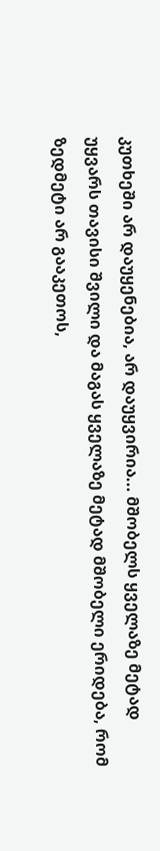კუთხეში არ დაუყენებია, არ დაუყვირია... მშობელს ყველაზე მეტად უყვარს თავისი შვილი და მაგას ყველაზე მეტად მშობელი ერიდება, რომ ზედმეტი არ გააკეთოს,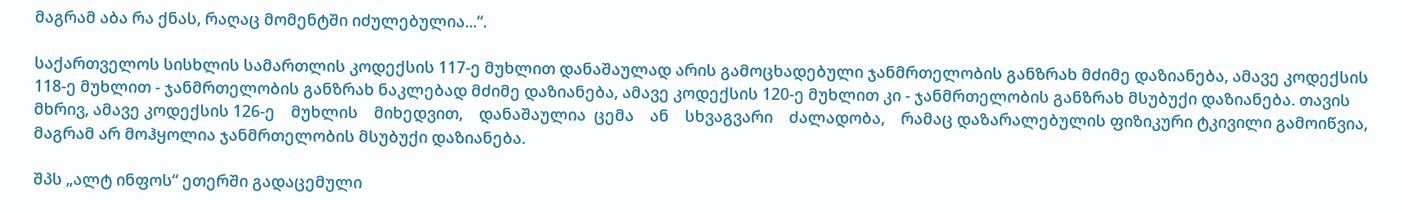მაგრამ აბა რა ქნას, რაღაც მომენტში იძულებულია...“.

საქართველოს სისხლის სამართლის კოდექსის 117-ე მუხლით დანაშაულად არის გამოცხადებული ჯანმრთელობის განზრახ მძიმე დაზიანება, ამავე კოდექსის 118-ე მუხლით - ჯანმრთელობის განზრახ ნაკლებად მძიმე დაზიანება, ამავე კოდექსის 120-ე მუხლით კი - ჯანმრთელობის განზრახ მსუბუქი დაზიანება. თავის მხრივ, ამავე კოდექსის 126-ე    მუხლის    მიხედვით,    დანაშაულია  ცემა    ან    სხვაგვარი    ძალადობა,    რამაც დაზარალებულის ფიზიკური ტკივილი გამოიწვია, მაგრამ არ მოჰყოლია ჯანმრთელობის მსუბუქი დაზიანება.

შპს „ალტ ინფოს“ ეთერში გადაცემული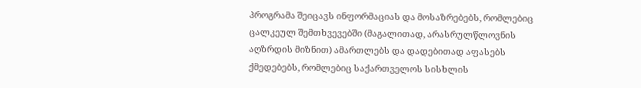პროგრამა შეიცავს ინფორმაციას და მოსაზრებებს, რომლებიც ცალკეულ შემთხვევებში (მაგალითად, არასრულწლოვნის აღზრდის მიზნით) ამართლებს და დადებითად აფასებს ქმედებებს, რომლებიც საქართველოს სისხლის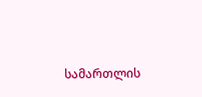სამართლის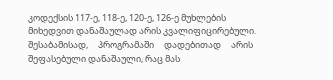კოდექსის 117-ე, 118-ე, 120-ე, 126-ე მუხლების მიხედვით დანაშაულად არის კვალიფიცირებული.     შესაბამისად,     პროგრამაში     დადებითად     არის     შეფასებული დანაშაული, რაც მას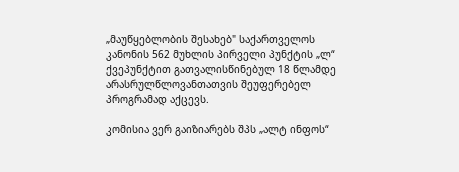„მაუწყებლობის შესახებ" საქართველოს კანონის 562 მუხლის პირველი პუნქტის „ლ“ ქვეპუნქტით გათვალისწინებულ 18 წლამდე არასრულწლოვანთათვის შეუფერებელ პროგრამად აქცევს.

კომისია ვერ გაიზიარებს შპს „ალტ ინფოს“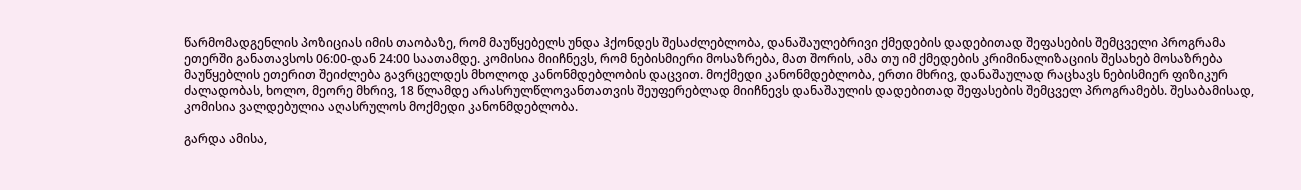წარმომადგენლის პოზიციას იმის თაობაზე, რომ მაუწყებელს უნდა ჰქონდეს შესაძლებლობა, დანაშაულებრივი ქმედების დადებითად შეფასების შემცველი პროგრამა ეთერში განათავსოს 06:00-დან 24:00 საათამდე. კომისია მიიჩნევს, რომ ნებისმიერი მოსაზრება, მათ შორის, ამა თუ იმ ქმედების კრიმინალიზაციის შესახებ მოსაზრება მაუწყებლის ეთერით შეიძლება გავრცელდეს მხოლოდ კანონმდებლობის დაცვით. მოქმედი კანონმდებლობა, ერთი მხრივ, დანაშაულად რაცხავს ნებისმიერ ფიზიკურ ძალადობას, ხოლო, მეორე მხრივ, 18 წლამდე არასრულწლოვანთათვის შეუფერებლად მიიჩნევს დანაშაულის დადებითად შეფასების შემცველ პროგრამებს. შესაბამისად, კომისია ვალდებულია აღასრულოს მოქმედი კანონმდებლობა.

გარდა ამისა,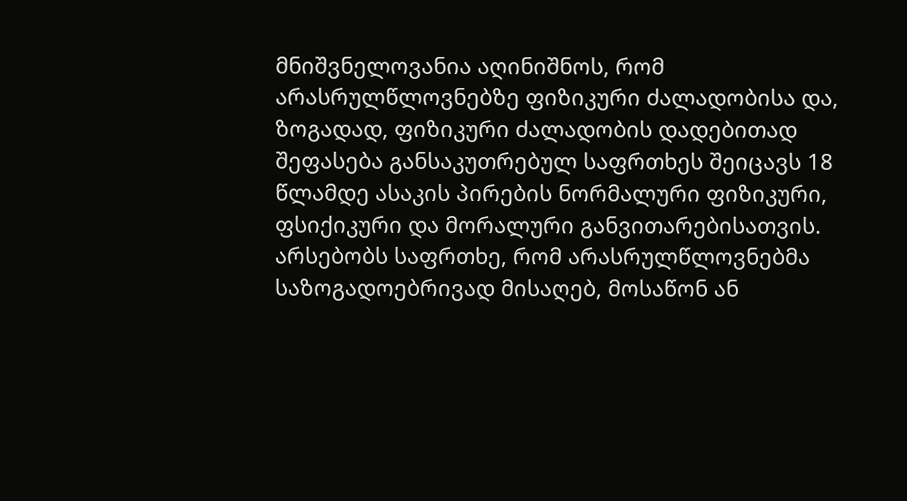მნიშვნელოვანია აღინიშნოს, რომ არასრულწლოვნებზე ფიზიკური ძალადობისა და, ზოგადად, ფიზიკური ძალადობის დადებითად შეფასება განსაკუთრებულ საფრთხეს შეიცავს 18 წლამდე ასაკის პირების ნორმალური ფიზიკური, ფსიქიკური და მორალური განვითარებისათვის. არსებობს საფრთხე, რომ არასრულწლოვნებმა საზოგადოებრივად მისაღებ, მოსაწონ ან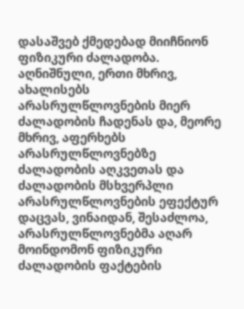დასაშვებ ქმედებად მიიჩნიონ ფიზიკური ძალადობა. აღნიშნული, ერთი მხრივ, ახალისებს არასრულწლოვნების მიერ ძალადობის ჩადენას და, მეორე მხრივ, აფერხებს არასრულწლოვნებზე ძალადობის აღკვეთას და ძალადობის მსხვერპლი არასრულწლოვნების ეფექტურ დაცვას, ვინაიდან, შესაძლოა, არასრულწლოვნებმა აღარ მოინდომონ ფიზიკური ძალადობის ფაქტების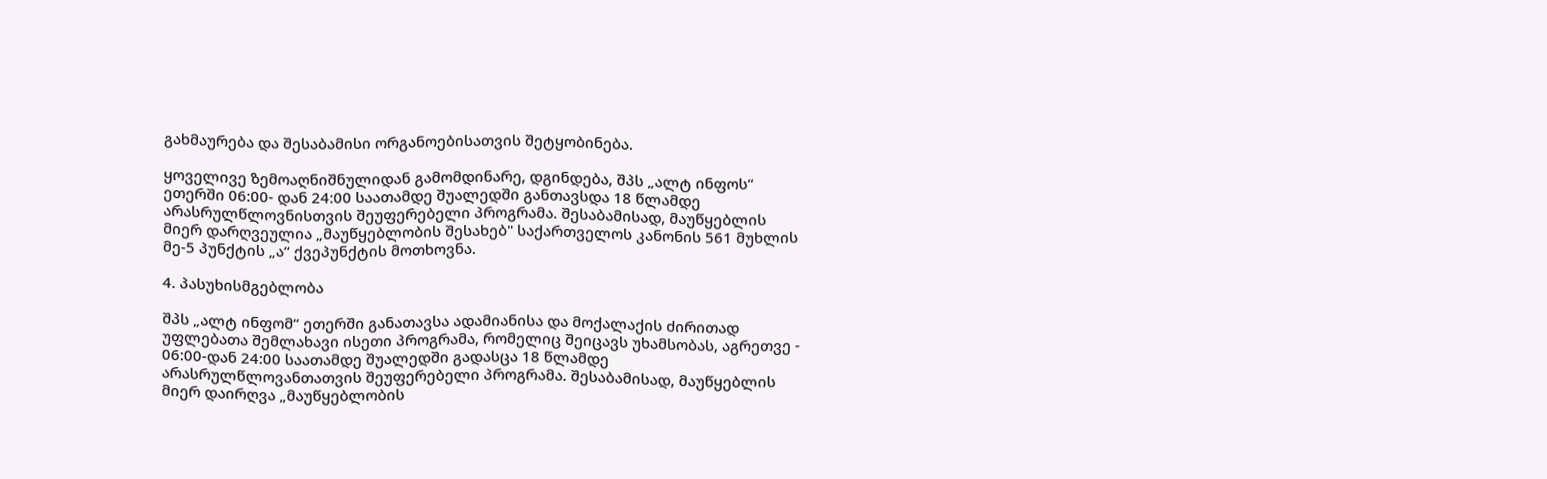გახმაურება და შესაბამისი ორგანოებისათვის შეტყობინება.

ყოველივე ზემოაღნიშნულიდან გამომდინარე, დგინდება, შპს „ალტ ინფოს“ ეთერში 06:00- დან 24:00 საათამდე შუალედში განთავსდა 18 წლამდე არასრულწლოვნისთვის შეუფერებელი პროგრამა. შესაბამისად, მაუწყებლის მიერ დარღვეულია „მაუწყებლობის შესახებ" საქართველოს კანონის 561 მუხლის მე-5 პუნქტის „ა“ ქვეპუნქტის მოთხოვნა.

4. პასუხისმგებლობა

შპს „ალტ ინფომ“ ეთერში განათავსა ადამიანისა და მოქალაქის ძირითად უფლებათა შემლახავი ისეთი პროგრამა, რომელიც შეიცავს უხამსობას, აგრეთვე - 06:00-დან 24:00 საათამდე შუალედში გადასცა 18 წლამდე არასრულწლოვანთათვის შეუფერებელი პროგრამა. შესაბამისად, მაუწყებლის მიერ დაირღვა „მაუწყებლობის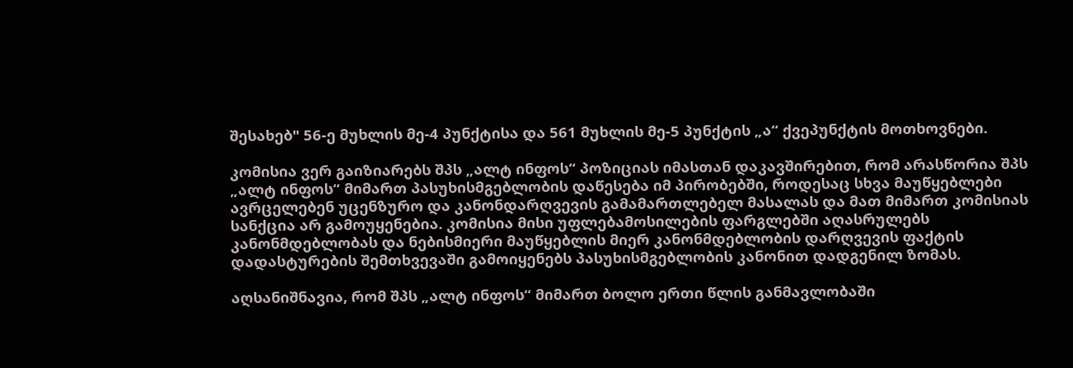შესახებ" 56-ე მუხლის მე-4 პუნქტისა და 561 მუხლის მე-5 პუნქტის „ა“ ქვეპუნქტის მოთხოვნები.

კომისია ვერ გაიზიარებს შპს „ალტ ინფოს“ პოზიციას იმასთან დაკავშირებით, რომ არასწორია შპს „ალტ ინფოს“ მიმართ პასუხისმგებლობის დაწესება იმ პირობებში, როდესაც სხვა მაუწყებლები ავრცელებენ უცენზურო და კანონდარღვევის გამამართლებელ მასალას და მათ მიმართ კომისიას სანქცია არ გამოუყენებია. კომისია მისი უფლებამოსილების ფარგლებში აღასრულებს  კანონმდებლობას და ნებისმიერი მაუწყებლის მიერ კანონმდებლობის დარღვევის ფაქტის დადასტურების შემთხვევაში გამოიყენებს პასუხისმგებლობის კანონით დადგენილ ზომას.

აღსანიშნავია, რომ შპს „ალტ ინფოს“ მიმართ ბოლო ერთი წლის განმავლობაში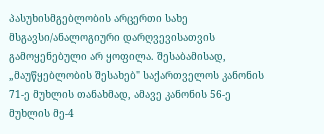პასუხისმგებლობის არცერთი სახე მსგავსი/ანალოგიური დარღვევისათვის გამოყენებული არ ყოფილა. შესაბამისად, „მაუწყებლობის შესახებ" საქართველოს კანონის 71-ე მუხლის თანახმად, ამავე კანონის 56-ე მუხლის მე-4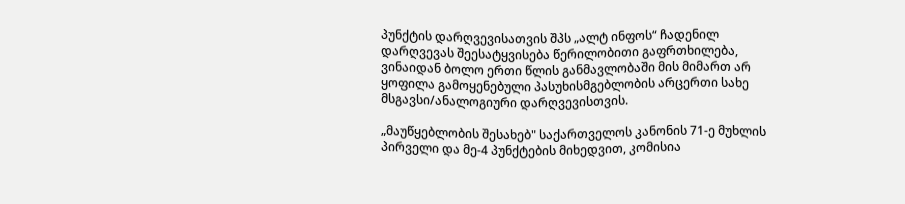პუნქტის დარღვევისათვის შპს „ალტ ინფოს“ ჩადენილ დარღვევას შეესატყვისება წერილობითი გაფრთხილება, ვინაიდან ბოლო ერთი წლის განმავლობაში მის მიმართ არ ყოფილა გამოყენებული პასუხისმგებლობის არცერთი სახე მსგავსი/ანალოგიური დარღვევისთვის.

„მაუწყებლობის შესახებ" საქართველოს კანონის 71-ე მუხლის პირველი და მე-4 პუნქტების მიხედვით, კომისია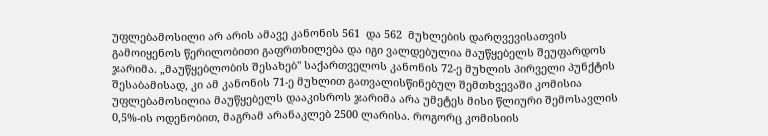უფლებამოსილი არ არის ამავე კანონის 561  და 562  მუხლების დარღვევისათვის გამოიყენოს წერილობითი გაფრთხილება და იგი ვალდებულია მაუწყებელს შეუფარდოს ჯარიმა. „მაუწყებლობის შესახებ" საქართველოს კანონის 72-ე მუხლის პირველი პუნქტის შესაბამისად, კი ამ კანონის 71-ე მუხლით გათვალისწინებულ შემთხვევაში კომისია უფლებამოსილია მაუწყებელს დააკისროს ჯარიმა არა უმეტეს მისი წლიური შემოსავლის 0,5%-ის ოდენობით, მაგრამ არანაკლებ 2500 ლარისა. როგორც კომისიის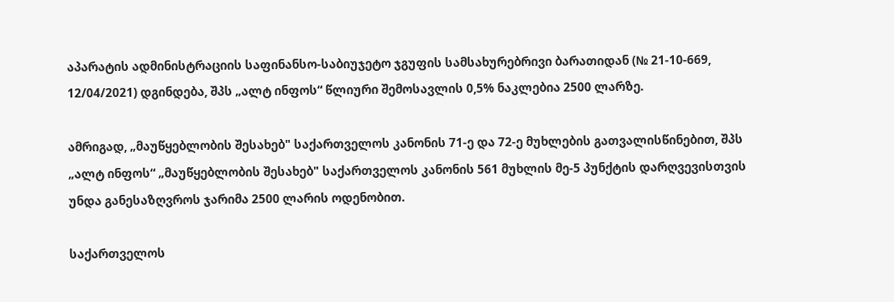აპარატის ადმინისტრაციის საფინანსო-საბიუჯეტო ჯგუფის სამსახურებრივი ბარათიდან (№ 21-10-669, 12/04/2021) დგინდება, შპს „ალტ ინფოს“ წლიური შემოსავლის 0,5% ნაკლებია 2500 ლარზე.

ამრიგად, „მაუწყებლობის შესახებ" საქართველოს კანონის 71-ე და 72-ე მუხლების გათვალისწინებით, შპს „ალტ ინფოს“ „მაუწყებლობის შესახებ" საქართველოს კანონის 561 მუხლის მე-5 პუნქტის დარღვევისთვის უნდა განესაზღვროს ჯარიმა 2500 ლარის ოდენობით.

საქართველოს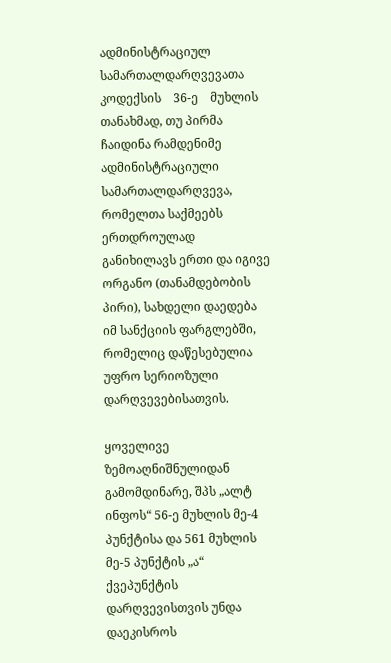ადმინისტრაციულ    სამართალდარღვევათა    კოდექსის    36-ე    მუხლის თანახმად, თუ პირმა ჩაიდინა რამდენიმე ადმინისტრაციული სამართალდარღვევა, რომელთა საქმეებს ერთდროულად განიხილავს ერთი და იგივე ორგანო (თანამდებობის პირი), სახდელი დაედება იმ სანქციის ფარგლებში, რომელიც დაწესებულია უფრო სერიოზული დარღვევებისათვის.

ყოველივე ზემოაღნიშნულიდან გამომდინარე, შპს „ალტ ინფოს“ 56-ე მუხლის მე-4 პუნქტისა და 561 მუხლის მე-5 პუნქტის „ა“ ქვეპუნქტის დარღვევისთვის უნდა დაეკისროს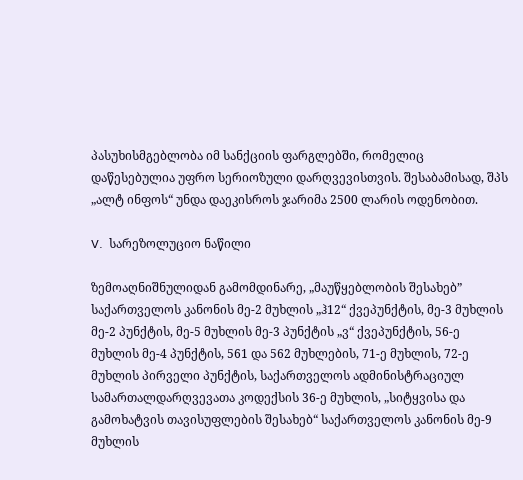პასუხისმგებლობა იმ სანქციის ფარგლებში, რომელიც დაწესებულია უფრო სერიოზული დარღვევისთვის. შესაბამისად, შპს „ალტ ინფოს“ უნდა დაეკისროს ჯარიმა 2500 ლარის ოდენობით.

V.  სარეზოლუციო ნაწილი

ზემოაღნიშნულიდან გამომდინარე, „მაუწყებლობის შესახებ” საქართველოს კანონის მე-2 მუხლის „ჰ12“ ქვეპუნქტის, მე-3 მუხლის მე-2 პუნქტის, მე-5 მუხლის მე-3 პუნქტის „ვ“ ქვეპუნქტის, 56-ე მუხლის მე-4 პუნქტის, 561 და 562 მუხლების, 71-ე მუხლის, 72-ე მუხლის პირველი პუნქტის, საქართველოს ადმინისტრაციულ სამართალდარღვევათა კოდექსის 36-ე მუხლის, „სიტყვისა და გამოხატვის თავისუფლების შესახებ“ საქართველოს კანონის მე-9 მუხლის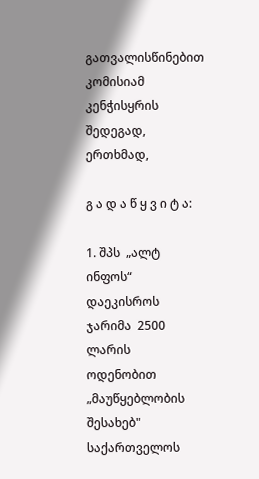გათვალისწინებით კომისიამ კენჭისყრის შედეგად, ერთხმად,

გ ა დ ა წ ყ ვ ი ტ ა:

1. შპს  „ალტ  ინფოს“  დაეკისროს  ჯარიმა  2500  ლარის  ოდენობით  „მაუწყებლობის შესახებ" საქართველოს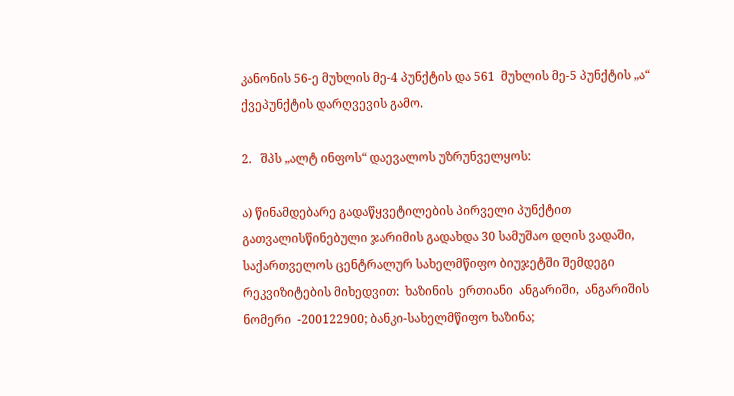კანონის 56-ე მუხლის მე-4 პუნქტის და 561  მუხლის მე-5 პუნქტის „ა“ ქვეპუნქტის დარღვევის გამო.

2.   შპს „ალტ ინფოს“ დაევალოს უზრუნველყოს:

ა) წინამდებარე გადაწყვეტილების პირველი პუნქტით გათვალისწინებული ჯარიმის გადახდა 30 სამუშაო დღის ვადაში, საქართველოს ცენტრალურ სახელმწიფო ბიუჯეტში შემდეგი  რეკვიზიტების მიხედვით:  ხაზინის  ერთიანი  ანგარიში,  ანგარიშის  ნომერი  -200122900; ბანკი-სახელმწიფო ხაზინა;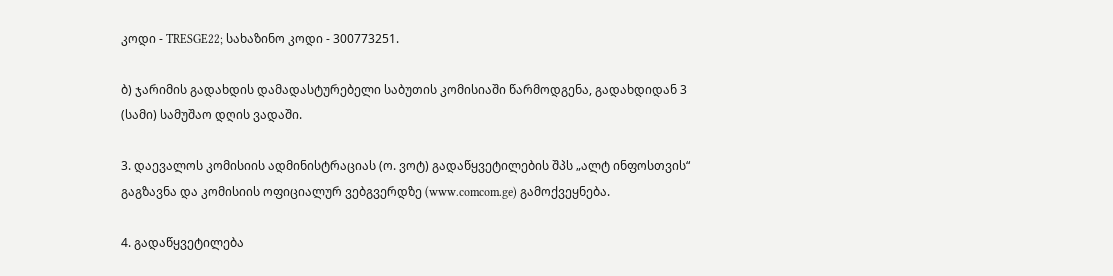კოდი - TRESGE22; სახაზინო კოდი - 300773251.

ბ) ჯარიმის გადახდის დამადასტურებელი საბუთის კომისიაში წარმოდგენა, გადახდიდან 3 (სამი) სამუშაო დღის ვადაში.

3. დაევალოს კომისიის ადმინისტრაციას (ო. ვოტ) გადაწყვეტილების შპს „ალტ ინფოსთვის“ გაგზავნა და კომისიის ოფიციალურ ვებგვერდზე (www.comcom.ge) გამოქვეყნება.

4. გადაწყვეტილება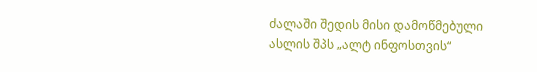ძალაში შედის მისი დამოწმებული ასლის შპს „ალტ ინფოსთვის“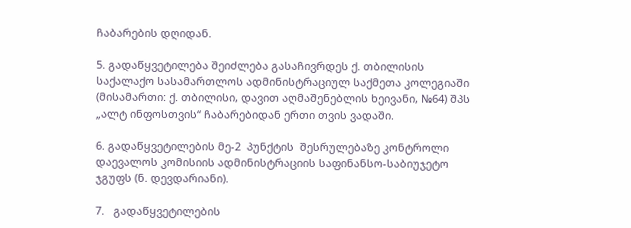ჩაბარების დღიდან.

5. გადაწყვეტილება შეიძლება გასაჩივრდეს ქ. თბილისის საქალაქო სასამართლოს ადმინისტრაციულ საქმეთა კოლეგიაში (მისამართი: ქ. თბილისი, დავით აღმაშენებლის ხეივანი, №64) შპს „ალტ ინფოსთვის“ ჩაბარებიდან ერთი თვის ვადაში.

6. გადაწყვეტილების მე-2  პუნქტის  შესრულებაზე კონტროლი დაევალოს კომისიის ადმინისტრაციის საფინანსო-საბიუჯეტო ჯგუფს (ნ. დევდარიანი).

7.   გადაწყვეტილების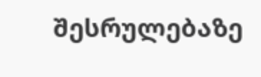შესრულებაზე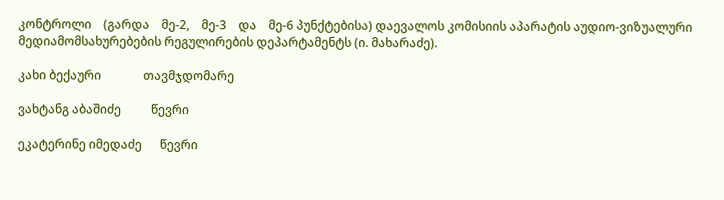კონტროლი    (გარდა    მე-2,    მე-3    და    მე-6 პუნქტებისა) დაევალოს კომისიის აპარატის აუდიო-ვიზუალური მედიამომსახურებების რეგულირების დეპარტამენტს (ი. მახარაძე).

კახი ბექაური              თავმჯდომარე

ვახტანგ აბაშიძე          წევრი

ეკატერინე იმედაძე      წევრი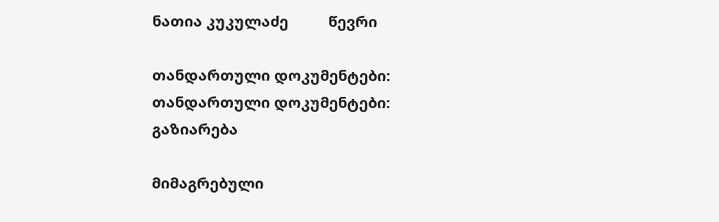ნათია კუკულაძე          წევრი

თანდართული დოკუმენტები:
თანდართული დოკუმენტები:
გაზიარება

მიმაგრებული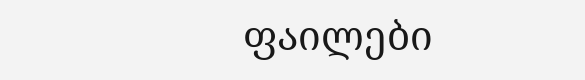ფაილები